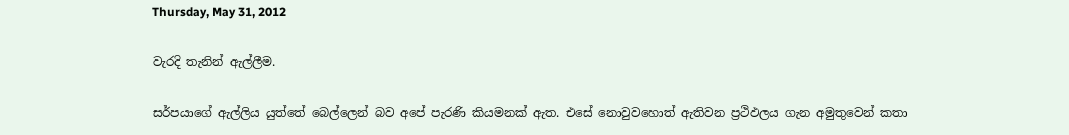Thursday, May 31, 2012

වැරදි තැනින් ඇල්ලීම.

සර්පයාගේ ඇල්ලිය යුත්තේ බෙල්ලෙන් බව අපේ පැරණි කියමනක් ඇත. එසේ නොවුවහොත් ඇතිවන ප්‍රථිඵලය ගැන අමුතුවෙන් කතා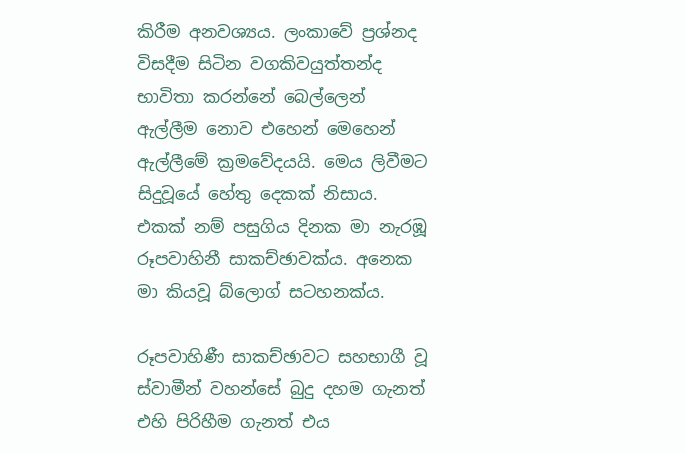කිරීම අනවශ්‍යය. ලංකාවේ ප්‍රශ්නද විසදීම සිටින වගකිවයුත්තන්ද භාවිතා කරන්නේ බෙල්ලෙන් ඇල්ලීම නොව එහෙන් මෙහෙන් ඇල්ලීමේ ක්‍රමවේදයයි. මෙය ලිවීමට සිදුවූයේ හේතු දෙකක් නිසාය. එකක් නම් පසුගිය දිනක මා නැරඹූ රූපවාහිනී සාකච්ඡාවක්ය. අනෙක මා කියවූ බ්ලොග් සටහනක්ය.

රූපවාහිණී සාකච්ඡාවට සහභාගී වූ ස්වාමීන් වහන්සේ බුදු දහම ගැනත් එහි පිරිහීම ගැනත් එය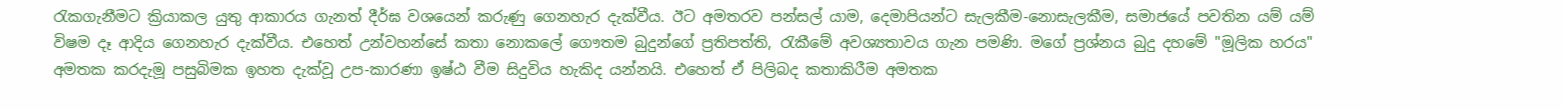රැකගැනීමට ක්‍රියාකල යුතු ආකාරය ගැනත් දීර්ඝ වශයෙන් කරුණු ගෙනහැර දැක්වීය. ඊට අමතරව පන්සල් යාම, දෙමාපියන්ට සැලකීම-නොසැලකීම, සමාජයේ පවතින යම් යම් විෂම දෑ ආදිය ගෙනහැර දැක්වීය. එහෙත් උන්වහන්සේ කතා නොකලේ ගෞතම බුදුන්ගේ ප්‍රතිපත්ති, රැකීමේ අවශ්‍යතාවය ගැන පමණි. මගේ ප්‍රශ්නය බුදු දහමේ "මූලික හරය" අමතක කරදැමූ පසුබිමක ඉහත දැක්වූ උප-කාරණා ‍ඉෂ්ඨ වීම සිදුවිය හැකිද යන්නයි. එහෙත් ඒ පිලිබද කතාකිරීම අමතක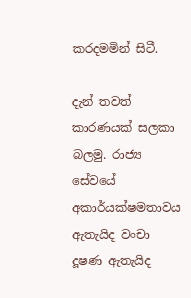කරදමමින් සිටී.

දැන් තවත් කාරණයක් සලකා බලමු. රාජ්‍ය සේවයේ අකාර්යක්ෂමතාවය ඇතැයිද වංචා දූෂණ ඇතැයිද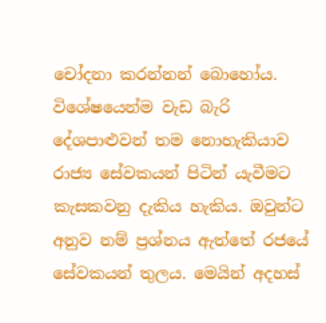චෝදනා කරන්නන් බොහෝය. විශේෂයෙන්ම වැඩ බැරි දේශපාළුවන් තම නොහැකියාව රාජ්‍ය සේවකයන් පිටින් යැවීමට කැසකවනු දැකිය හැකිය. ඔවුන්ට අනුව නම් ප්‍රශ්නය ඇත්තේ රජයේ සේවකයන් තුලය. මෙයින් අදහස්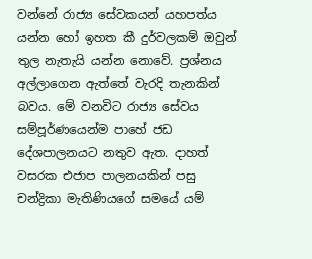වන්නේ රාජ්‍ය සේවකයන් යහපත්ය යන්න හෝ ඉහත කී දුර්වලකම් ඔවුන් තුල නැතැයි යන්න නොවේ. ප්‍රශ්නය අල්ලාගෙන ඇත්තේ වැරදි තැනකින් බවය. මේ වනවිට රාජ්‍ය සේවය සම්පූර්ණයෙන්ම පාහේ ජඩ දේශපාලනයට නතුව ඇත. දාහත් වසරක එජාප පාලනයකින් පසු චන්ද්‍රිකා මැතිණියගේ සමයේ යම්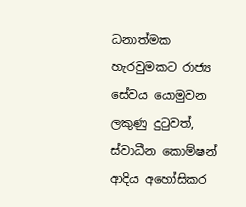ධනාත්මක හැරවුමකට රාජ්‍ය සේවය යොමුවන ලකුණු දුටුවත්, ස්වාධීන කොම්ෂන් ආදිය අහෝසිකර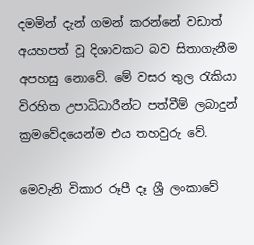දමමින් දැන් ගමන් කරන්නේ වඩාත් අයහපත් වූ දිශාවකට බව සිතාගැනීම අපහසු නොවේ. මේ වසර තුල රැකියා විරහිත උපාධිධාරීන්ට පත්වීම් ලබාදුන් ක්‍රමවේදයෙන්ම එය තහවුරු වේ.

මෙවැනි විකාර රූපී දෑ ශ්‍රී ලංකාවේ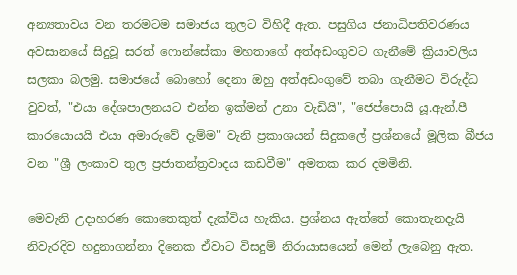අන්‍යතාවය වන තරමටම සමාජය තුලට විහිදී ඇත. පසුගිය ජනාධිපතිවරණය අවසානයේ සිදුවූ සරත් ෆොන්සේකා මහතාගේ අත්අඩංගුවට ගැනීමේ ක්‍රියාවලිය සලකා බලමු. සමාජයේ බොහෝ දෙනා ඔහු අත්අඩංගුවේ තබා ගැනීමට විරුද්ධ වුවත්, "එයා දේශපාලනයට එන්න ඉක්මන් උනා වැඩියි", "ජෙප්පොයි යූ.ඇන්.පී කාරයොයයි එයා අමාරුවේ දැම්ම" වැනි ප්‍රකාශයන් සිදුකලේ ප්‍රශ්නයේ මූලික බීජය වන "ශ්‍රී ලංකාව තුල ප්‍රජාතන්ත්‍රවාදය කඩවීම" අමතක කර දමමිනි.

මෙවැනි උදාහරණ කොතෙකුත් දැක්විය හැකිය. ප්‍රශ්නය ඇත්තේ කොතැනදැයි නිවැරදිව හදුනාගන්නා දිනෙක ඒවාට විසදුම් නිරායාසයෙන් මෙන් ලැබෙනු ඇත.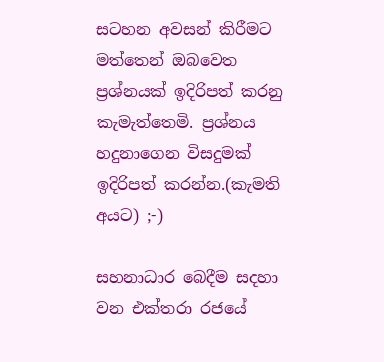සටහන අවසන් කිරීමට මත්තෙන් ඔබවෙත ප්‍රශ්නයක් ඉදිරිපත් කරනු කැමැත්තෙමි. ප්‍රශ්නය හදුනාගෙන විසදුමක් ඉදිරිපත් කරන්න.(කැමති අයට) ;-)

සහනාධාර බෙදීම සදහා වන එක්තරා රජයේ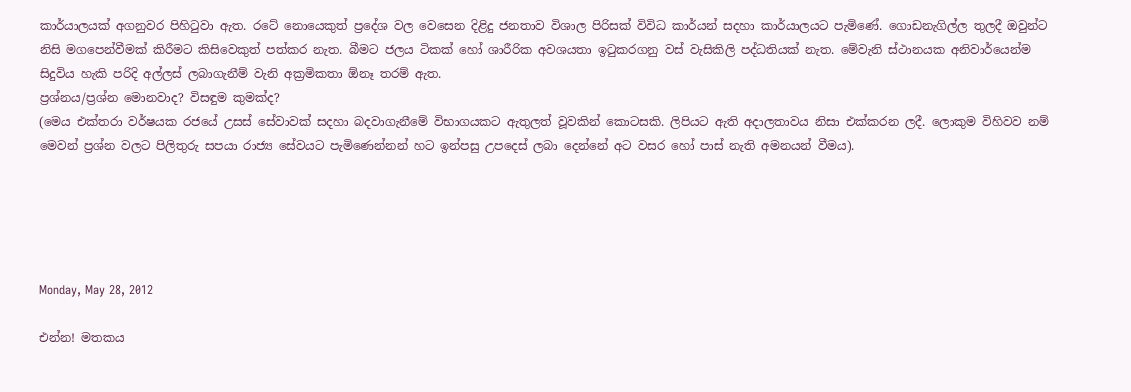කාර්යාලයක් අගනුවර පිහිටුවා ඇත. රටේ නොයෙකුත් ප්‍රදේශ වල වෙසෙන දිළිදු ජනතාව විශාල පිරිසක් විවිධ කාර්යන් සදහා කාර්යාලයට පැමිණේ. ගොඩනැගිල්ල තුලදී ඔවුන්ට නිසි මගපෙන්වීමක් කිරීමට කිසිවෙකුත් පත්කර නැත. බීමට ජලය ටිකක් හෝ ශාරීරික අවශයතා ඉටුකරගනු වස් වැසිකිලි පද්ධතියක් නැත. මේවැනි ස්ථානයක අනිවාර්යෙන්ම සිදුවිය හැකි පරිදි අල්ලස් ලබාගැනීම් වැනි අක්‍රමිකතා ඕනෑ තරම් ඇත.
ප්‍රශ්නය/ප්‍රශ්න මොනවාද? විසඳුම කුමක්ද?
(මෙය එක්තරා වර්ෂයක රජයේ උසස් සේවාවක් සදහා බදවාගැනීමේ විභාගයකට ඇතුලත් වූවකින් කොටසකි. ලිපියට ඇති අදාලතාවය නිසා එක්කරන ලදී. ලොකුම විහිවව නම් මෙවන් ප්‍රශ්න වලට පිලිතුරු සපයා රාජ්‍ය සේවයට පැමිණෙන්නන් හට ඉන්පසු උපදෙස් ලබා දෙන්නේ අට වසර හෝ පාස් නැති අමනයන් වීමය).





Monday, May 28, 2012

එන්න! මතකය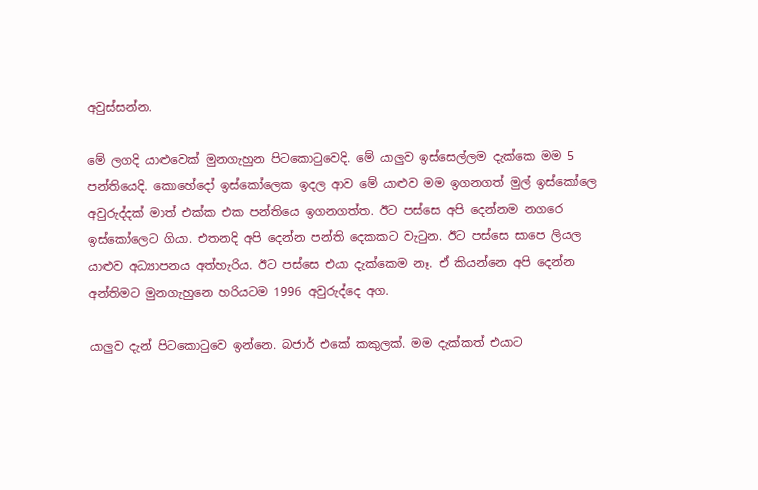අවුස්සන්න.

මේ ලගදි යාළුවෙක් මුනගැහුන පිටකොටුවෙදි. මේ යාලුව ඉස්සෙල්ලම දැක්කෙ මම 5 පන්තියෙදි. කොහේදෝ ඉස්කෝලෙක ඉදල ආව මේ යාළුව මම ඉගනගත් මුල් ඉස්කෝලෙ අවුරුද්දක් මාත් එක්ක එක පන්තියෙ ඉගනගත්ත. ඊට පස්සෙ අපි දෙන්නම නගරෙ ඉස්කෝලෙට ගියා. එතනදි අපි දෙන්න පන්ති දෙකකට වැටුන. ඊට පස්සෙ සාපෙ ලියල යාළුව අධ්‍යාපනය අත්හැරිය. ඊට පස්සෙ එයා දැක්කෙම නෑ. ඒ කියන්නෙ අපි දෙන්න අන්තිමට මුනගැහුනෙ හරියටම 1996 අවුරුද්දෙ අග.

යාලුව දැන් පිටකොටුවෙ ඉන්නෙ. බජාර් එකේ කකුලක්. මම දැක්කත් එයාට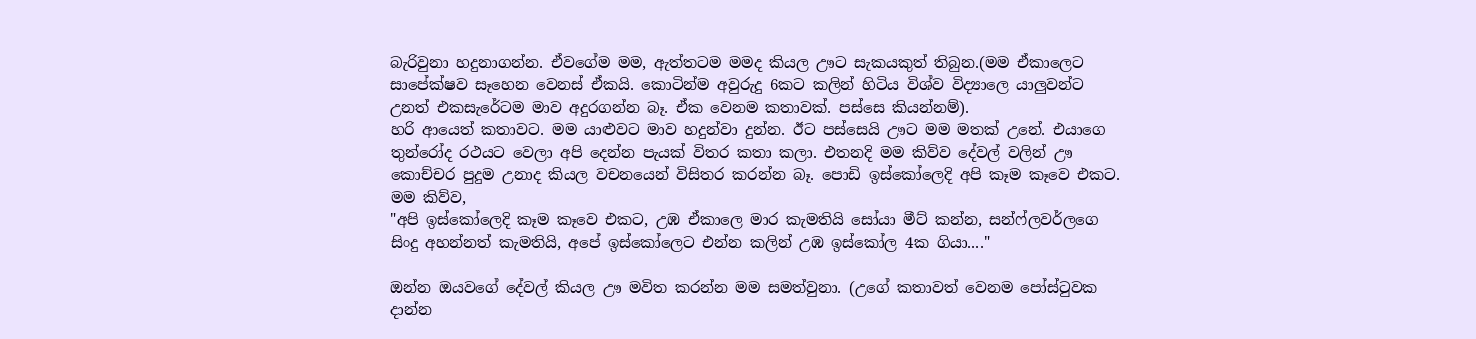බැරිවුනා හදුනාගන්න. ඒවගේම මම, ඇත්තටම මමද කියල ඌට සැකයකුත් තිබුන.(මම ඒකාලෙට සාපේක්ෂව සෑහෙන වෙනස් ඒකයි. කොටින්ම අවුරුදු 6කට කලින් හිටිය විශ්ව විද්‍යාලෙ යාලුවන්ට උනත් එකසැරේටම මාව අදුරගන්න බෑ. ඒක වෙනම කතාවක්. පස්සෙ කියන්නම්).
හරි ආයෙත් කතාවට. මම යාළුවට මාව හදුන්වා දුන්න. ඊට පස්සෙයි ඌට මම මතක් උනේ. එයාගෙ තුන්රෝද රථයට වෙලා අපි දෙන්න පැයක් විතර කතා කලා. එතනදි මම කිව්ව දේවල් වලින් ඌ කොච්චර පුදුම උනාද කියල වචනයෙන් විසිතර කරන්න බෑ. පොඩි ඉස්කෝලෙදි අපි කෑම කෑවෙ එකට. මම කිව්ව,
"අපි ඉස්කෝලෙදි කෑම කෑවෙ එකට, උඹ ඒකාලෙ මාර කැමතියි සෝයා මීට් කන්න, සන්ෆ්ලවර්ලගෙ සිංදු අහන්නත් කැමතියි, අපේ ඉස්කෝලෙට එන්න කලින් උඹ ඉස්කෝල 4ක ගියා...."

ඔන්න ඔයවගේ දේවල් කියල ඌ මවිත කරන්න මම සමත්වුනා. (උගේ කතාවත් වෙනම පෝස්ටුවක දාන්න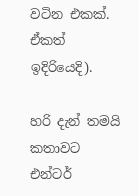වටින එකක්. ඒකත් ඉදිරියෙදි).

හරි දැන් තමයි කතාවට එන්ටර්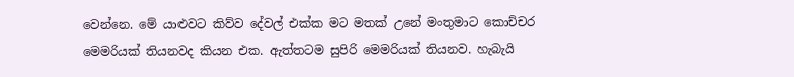වෙන්නෙ. මේ යාළුවට කිව්ව දේවල් එක්ක මට මතක් උනේ මංතුමාට කොච්චර මෙමරියක් තියනවද කියන එක. ඇත්තටම සුපිරි මෙමරියක් තියනව. හැබැයි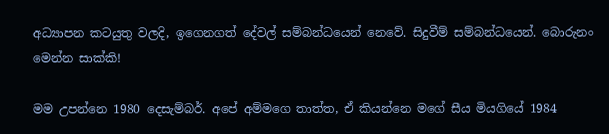අධ්‍යාපන කටයුතු වලදි, ඉගෙනගත් දේවල් සම්බන්ධයෙන් නෙවේ. සිදුවීම් සම්බන්ධයෙන්. බොරුනං මෙන්න සාක්කි!

මම උපන්නෙ 1980 දෙසැම්බර්. අපේ අම්මගෙ තාත්ත, ඒ කියන්නෙ මගේ සීය මියගියේ 1984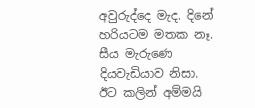අවුරුද්දෙ මැද. දිනේ හරියටම මතක නෑ. සීය මැරුණෙ දියවැඩියාව නිසා. ඊට කලින් අම්මයි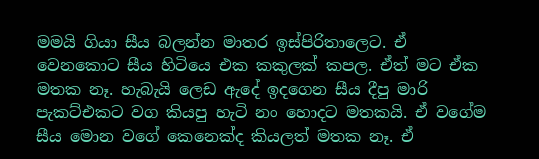මමයි ගියා සීය බලන්න මාතර ඉස්පිරිතාලෙට. ඒ වෙනකොට සීය හිටියෙ එක කකුලක් කපල. ඒත් මට ඒක මතක නෑ. හැබැයි ලෙඩ ඇදේ ඉදගෙන සීය දීපු මාරි පැකට්එකට වග කියපු හැටි නං හොදට මතකයි. ඒ වගේම සීය මොන වගේ කෙනෙක්ද කියලත් මතක නෑ. ඒ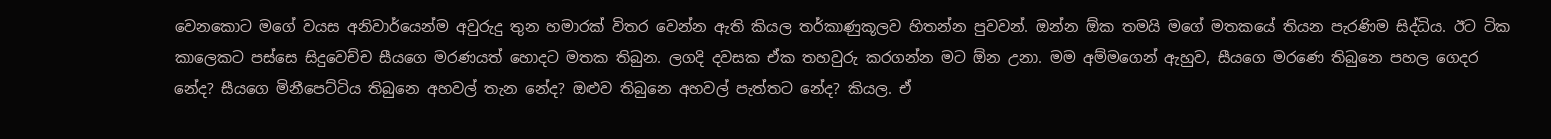වෙනකොට මගේ වයස අනිවාර්යෙන්ම අවුරුදු තුන හමාරක් විතර වෙන්න ඇති කියල තර්කාණුකූලව හිතන්න පුවවන්. ඔන්න ඕක තමයි මගේ මතකයේ තියන පැරණිම සිද්ධිය. ඊට ටික කාලෙකට පස්සෙ සිදුවෙච්ච සීයගෙ මරණයත් හොදට මතක තිබුන. ලගදි දවසක ඒක තහවුරු කරගන්න මට ඕන උනා. මම අම්මගෙන් ඇහුව, සීයගෙ මරණෙ තිබුනෙ පහල ගෙදර නේද? සීයගෙ මිනීපෙට්ටිය තිබුනෙ අහවල් තැන නේද? ඔළුව තිබුනෙ අහවල් පැත්තට නේද? කියල. ඒ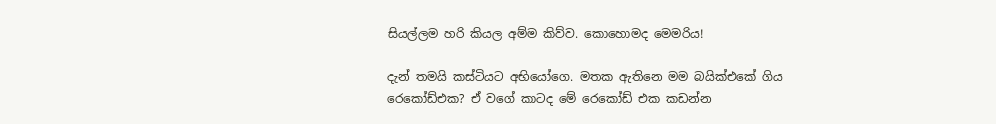සියල්ලම හරි කියල අම්ම කිව්ව. කොහොමද මෙමරිය!

දැන් තමයි කස්ටියට අභියෝගෙ. මතක ඇතිනෙ මම බයික්එකේ ගිය රෙකෝඩ්එක? ඒ වගේ කාටද මේ රෙකෝඩ් එක කඩන්න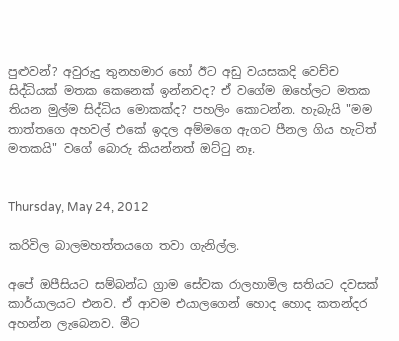පුළුවන්? අවුරුදු තුනහමාර හෝ ඊට අඩු වයසකදි වෙච්ච සිද්ධියක් මතක කෙනෙක් ඉන්නවද? ඒ වගේම ඔහේලට මතක තියන මුල්ම සිද්ධිය මොකක්ද? පහලිං කොටන්න. හැබැයි "මම තාත්තගෙ අහවල් එකේ ඉදල අම්මගෙ ඇගට පීනල ගිය හැටිත් මතකයි" වගේ බොරු කියන්නත් ඔට්ටු නෑ.


Thursday, May 24, 2012

කරිවිල බාලමහත්තයගෙ තවා ගැනිල්ල.

අපේ ඔපීසියට සම්බන්ධ ග්‍රාම සේවක රාලහාමිල සතියට දවසක් කාර්යාලයට එනව. ඒ ආවම එයාලගෙන් හොද හොද කතන්දර අහන්න ලැබෙනව. මීට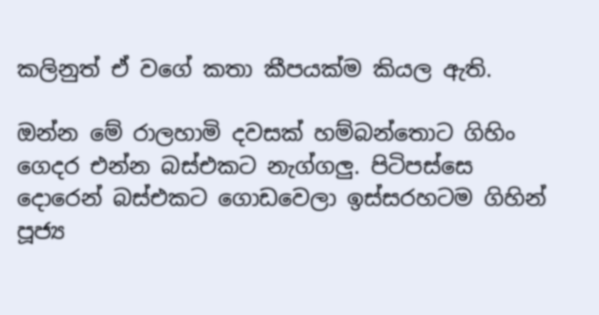කලිනුත් ඒ වගේ කතා කීපයක්ම කියල ඇති.

ඔන්න මේ රාලහාමි දවසක් හම්බන්තොට ගිහිං ගෙදර එන්න බස්එකට නැග්ගලු. පිටිපස්සෙ දොරෙන් බස්එකට ගොඩවෙලා ඉස්සරහටම ගිහින් පූජ්‍ය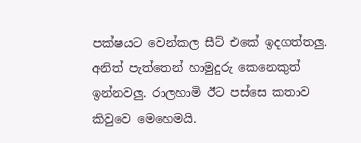පක්ෂයට වෙන්කල සීට් එකේ ඉදගත්තලු. අනිත් පැත්තෙන් හාමුදුරු කෙනෙකුත් ඉන්නවලු. රාලහාමි ඊට පස්සෙ කතාව කිවුවෙ මෙහෙමයි.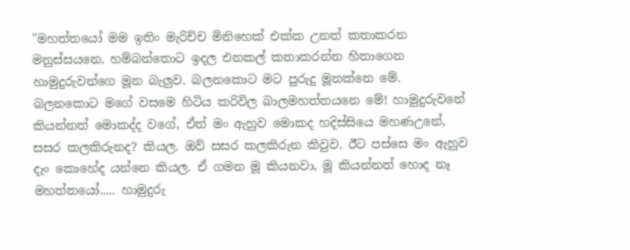"මහත්තයෝ මම ඉතිං මැරිච්ච මිනිහෙක් එක්ක උනත් කතාකරන මනුස්සයනෙ. හම්බන්තොට ඉදල එනකල් කතාකරන්න හිතාගෙන හාමුදුරුවන්ගෙ මූන බැලුව. බලනකොට මට පුරුදු මූනක්නෙ මේ. බලනකොට මගේ වසමෙ හිටිය කරිවිල බාලමහත්තයනෙ මේ! හාමුදුරුවනේ කියන්නත් මොකද්ද වගේ, ඒත් මං ඇහුව මොකද හදිස්සියෙ මහණඋනේ, සසර කලකිරුනද? කියල. ඔව් සසර කලකිරුන කිවුව. ඊට පස්සෙ මං ඇහුව දැං කොහේද යන්නෙ කියල. ඒ ගමන මූ කියනවා, මූ කියන්නත් හොද නෑ මහත්තයෝ..... හාමුදුරු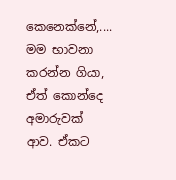කෙනෙක්නේ,.... මම භාවනා කරන්න ගියා, ඒත් කොන්දෙ අමාරුවක් ආව. ඒකට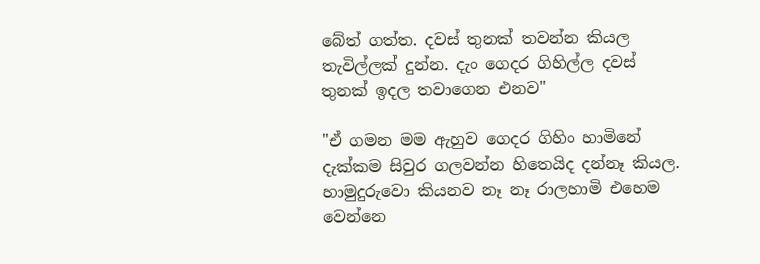බේත් ගත්ත. දවස් තුනක් තවන්න කියල තැවිල්ලක් දුන්න. දැං ගෙදර ගිහිල්ල දවස් තුනක් ඉදල තවාගෙන එනව"

"ඒ ගමන මම ඇහුව ගෙදර ගිහිං හාමිනේ දැක්කම සිවුර ගලවන්න හිතෙයිද දන්නෑ කියල. හාමුදුරුවො කියනව නෑ නෑ රාලහාමි එහෙම වෙන්නෙ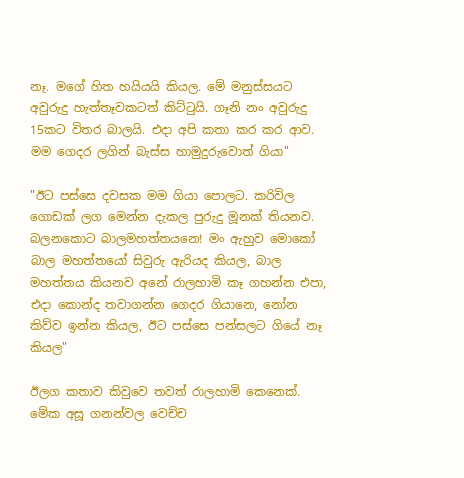නෑ. මගේ හිත හයියයි කියල. මේ මනුස්සයට අවුරුදු හැත්තෑවකටත් කිට්ටුයි. ගෑනි නං අවුරුදු 15කට විතර බාලයි. එදා අපි කතා කර කර ආව. මම ගෙදර ලගින් බැස්ස හාමුදුරුවොත් ගියා"

"ඊට පස්සෙ දවසක මම ගියා පොලට. කරිවිල ගොඩක් ලග මෙන්න දැකල පුරුදු මූනක් තියනව. බලනකොට බාලමහත්තයනෙ! මං ඇහුව මොකෝ බාල මහත්තයෝ සිවුරු ඇරියද කියල, බාල මහත්තය කියනව අනේ රාලහාමි කෑ ගහන්න එපා, එදා කොන්ද තවාගන්න ගෙදර ගියානෙ, නෝන කිව්ව ඉන්න කියල, ඊට පස්සෙ පන්සලට ගියේ නෑ කියල"

ඊලග කතාව කිවුවෙ තවත් රාලහාමි කෙනෙක්. මේක අසූ ගනන්වල වෙච්ච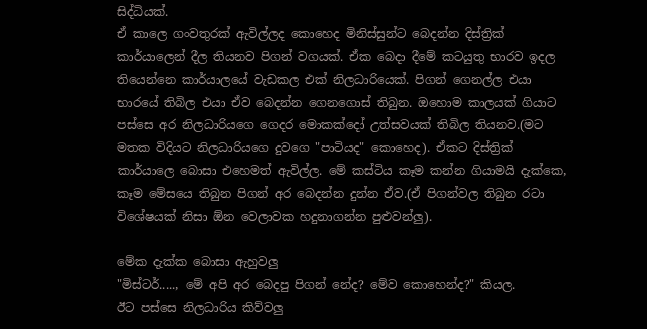සිද්ධියක්.
ඒ කාලෙ ගංවතුරක් ඇවිල්ලද කොහෙද මිනිස්සුන්ට බෙදන්න දිස්ත්‍රික් කාර්යාලෙන් දීල තියනව පිගන් වගයක්. ඒක බෙදා දීමේ කටයුතු භාරව ඉදල තියෙන්නෙ කාර්යාලයේ වැඩකල එක් නිලධාරියෙක්. පිගන් ගෙනල්ල එයා භාරයේ තිබිල එයා ඒව බෙදන්න ගෙනගොස් තිබුන. ඔහොම කාලයක් ගියාට පස්සෙ අර නිලධාරියගෙ ගෙදර මොකක්දෝ උත්සවයක් තිබිල තියනව.(මට මතක විදියට නිලධාරියගෙ දුවගෙ "පාටියද" කොහෙද). ඒකට දිස්ත්‍රික් කාර්යාලෙ බොසා එහෙමත් ඇවිල්ල. මේ කස්ටිය කෑම කන්න ගියාමයි දැක්කෙ, කෑම මේසයෙ තිබුන පිගන් අර බෙදන්න දුන්න ඒව.(ඒ පිගන්වල තිබුන රටා විශේෂයක් නිසා ඕන වෙලාවක හදුනාගන්න පුළුවන්ලු).

මේක දැක්ක බොසා ඇහුවලු
"මිස්ටර්....., මේ අපි අර බෙදපු පිගන් නේද? මේව කොහෙන්ද?" කියල.
ඊට පස්සෙ නිලධාරිය කිව්වලු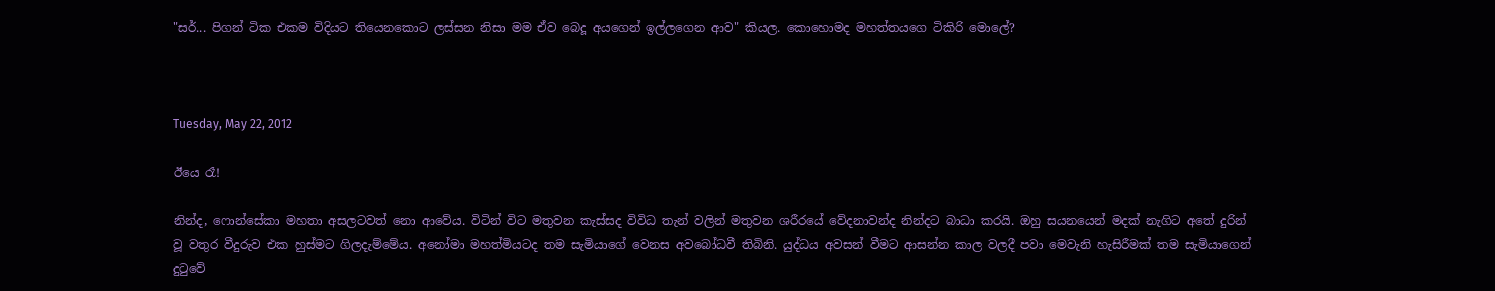"සර්... පිගන් ටික එකම විදියට තියෙනකොට ලස්සන නිසා මම ඒව බෙදූ අයගෙන් ඉල්ලගෙන ආව" කියල. කොහොමද මහත්තයගෙ ටිකිරි මොලේ?



Tuesday, May 22, 2012

ඊයෙ රෑ!

නින්ද, ෆොන්සේකා මහතා අසලටවත් නො ආවේය. විටින් විට මතුවන කැස්සද විවිධ තැන් වලින් මතුවන ශරීරයේ වේදනාවන්ද නින්දට බාධා කරයි. ඔහු සයනයෙන් මදක් නැගිට අතේ දුරින් වූ වතුර වීදුරුව එක හුස්මට ගිලදැම්මේය. අනෝමා මහත්මියටද තම සැමියාගේ වෙනස අවබෝධවී තිබිනි. යුද්ධය අවසන් වීමට ආසන්න කාල වලදී පවා මෙවැනි හැසිරීමක් තම සැමියාගෙන් දුටුවේ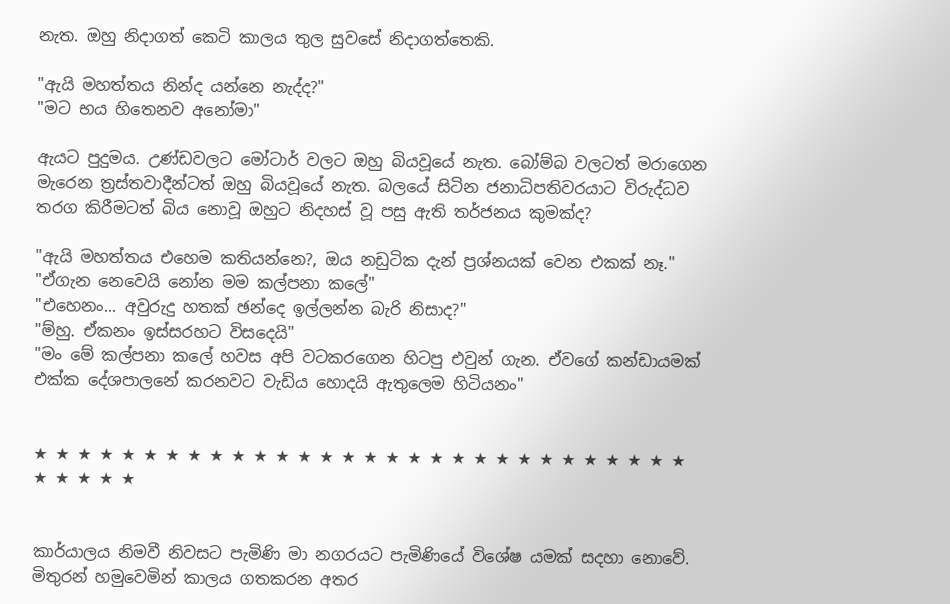නැත. ඔහු නිදාගත් කෙටි කාලය තුල සුවසේ නිදාගත්තෙකි.

"ඇයි මහත්තය නින්ද යන්නෙ නැද්ද?"
"මට භය හිතෙනව අනෝමා"

ඇයට පුදුමය. උණ්ඩවලට මෝටාර් වලට ඔහු බියවූයේ නැත. බෝම්බ වලටත් මරාගෙන මැරෙන ත්‍රස්තවාදීන්ටත් ඔහු බියවූයේ නැත. බලයේ සිටින ජනාධිපතිවරයාට විරුද්ධව තරග කිරීමටත් බිය නොවූ ඔහුට නිදහස් වූ පසු ඇති තර්ජනය කුමක්ද?

"ඇයි මහත්තය එහෙම කතියන්නෙ?, ඔය නඩුටික දැන් ප්‍රශ්නයක් වෙන එකක් නෑ."
"ඒගැන නෙවෙයි නෝන මම කල්පනා කලේ"
"එහෙනං... අවුරුදු හතක් ඡන්දෙ ඉල්ලන්න බැරි නිසාද?"
"ම්හු. ඒකනං ඉස්සරහට විසදෙයි"
"මං මේ කල්පනා කලේ හවස අපි වටකරගෙන හිටපු එවුන් ගැන. ඒවගේ කන්ඩායමක් එක්ක දේශපාලනේ කරනවට වැඩිය හොදයි ඇතුලෙම හිටියනං"


★ ★ ★ ★ ★ ★ ★ ★ ★ ★ ★ ★ ★ ★ ★ ★ ★ ★ ★ ★ ★ ★ ★ ★ ★ ★ ★ ★ ★ ★ ★ ★ ★ ★ ★


කාර්යාලය නිමවී නිවසට පැමිණි මා නගරයට පැමිණියේ විශේෂ යමක් සදහා නොවේ. මිතුරන් හමුවෙමින් කාලය ගතකරන අතර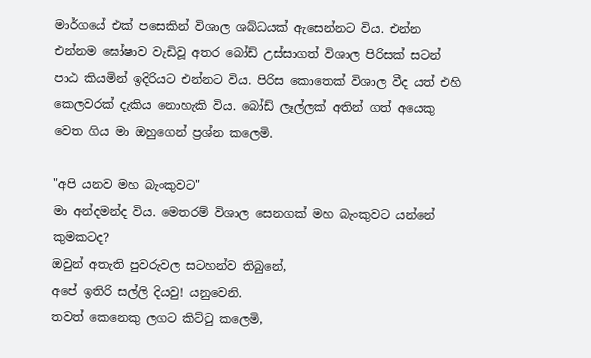මාර්ගයේ එක් පසෙකින් විශාල ශබ්ධයක් ඇසෙන්නට විය. එන්න එන්නම ඝෝෂාව වැඩිවූ අතර බෝඩ් උස්සාගත් විශාල පිරිසක් සටන් පාඨ කියමින් ඉදිරියට එන්නට විය. පිරිස කොතෙක් විශාල වීද යත් එහි කෙලවරක් දැකිය නොහැකි විය. බෝඩ් ලෑල්ලක් අතින් ගත් අයෙකු වෙත ගිය මා ඔහුගෙන් ප්‍රශ්න කලෙමි.

"අපි යනව මහ බැංකුවට"
මා අන්දමන්ද විය. මෙතරම් විශාල සෙනගක් මහ බැංකුවට යන්නේ කුමකටද?
ඔවුන් අතැති පුවරුවල සටහන්ව තිබුනේ,
අපේ ඉතිරි සල්ලි දියවු! යනුවෙනි.
තවත් කෙනෙකු ලගට කිට්ටු කලෙමි,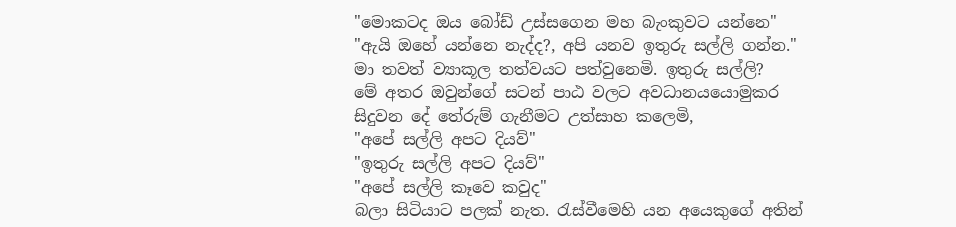"මොකටද ඔය බෝඩ් උස්සගෙන මහ බැංකුවට යන්නෙ"
"ඇයි ඔහේ යන්නෙ නැද්ද?, අපි යනව ඉතුරු සල්ලි ගන්න."
මා තවත් ව්‍යාකූල තත්වයට පත්වුනෙමි. ඉතුරු සල්ලි?
මේ අතර ඔවුන්ගේ සටන් පාඨ වලට අවධානයයොමුකර සිදුවන දේ තේරුම් ගැනීමට උත්සාහ කලෙමි,
"අපේ සල්ලි අපට දියව්"
"ඉතුරු සල්ලි අපට දියව්"
"අපේ සල්ලි කෑවෙ කවුද"
බලා සිටියාට පලක් නැත. රැස්වීමෙහි යන අයෙකුගේ අතින්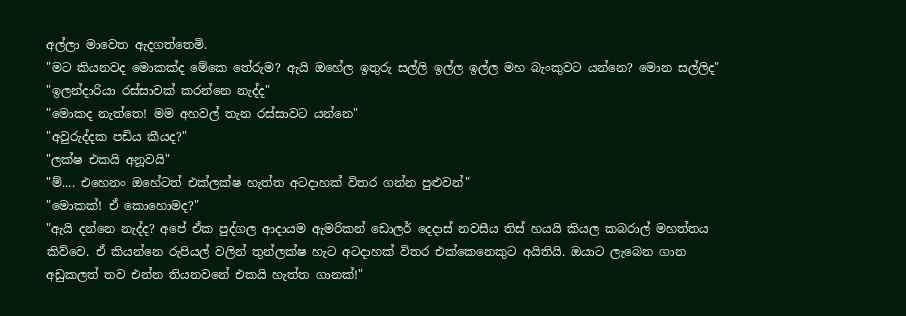අල්ලා මාවෙත ඇදගත්තෙමි.
"මට කියනවද මොකක්ද මේකෙ තේරුම? ඇයි ඔහේල ඉතුරු සල්ලි ඉල්ල ඉල්ල මහ බැංකුවට යන්නෙ? මොන සල්ලිද"
"ඉලන්දාරියා රස්සාවක් කරන්නෙ නැද්ද"
"මොකද නැත්තෙ! මම අහවල් තැන රස්සාවට යන්නෙ"
"අවුරුද්දක පඩිය කීයද?"
"ලක්ෂ එකයි අනූවයි"
"ම්.... එහෙනං ඔහේටත් එක්ලක්ෂ හැත්ත අටදාහක් විතර ගන්න පුළුවන්"
"මොකක්! ඒ කොහොමද?"
"ඇයි දන්නෙ නැද්ද? අපේ ඒක පුද්ගල ආදායම ඇමරිකන් ඩොලර් දෙදාස් නවසීය තිස් හයයි කියල කබරාල් මහත්තය කිව්වෙ. ඒ කියන්නෙ රුපියල් වලින් තුන්ලක්ෂ හැට අටදාහක් විතර එක්කෙනෙකුට අයිතියි. ඔයාට ලැබෙන ගාන අඩුකලත් තව එන්න තියනවනේ එකයි හැත්ත ගානක්!"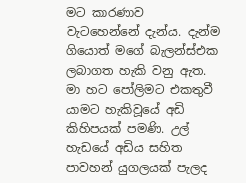මට කාරණාව වැටහෙන්නේ දැන්ය. දැන්ම ගියොත් මගේ බැලන්ස්එක ලබාගත හැකි වනු ඇත. මා හට පෝලිමට එකතුවී යාමට හැකිවූයේ අඩි කිහිපයක් පමණි. උල් හැඩයේ අඩිය සහිත පාවහන් යුගලයක් පැලද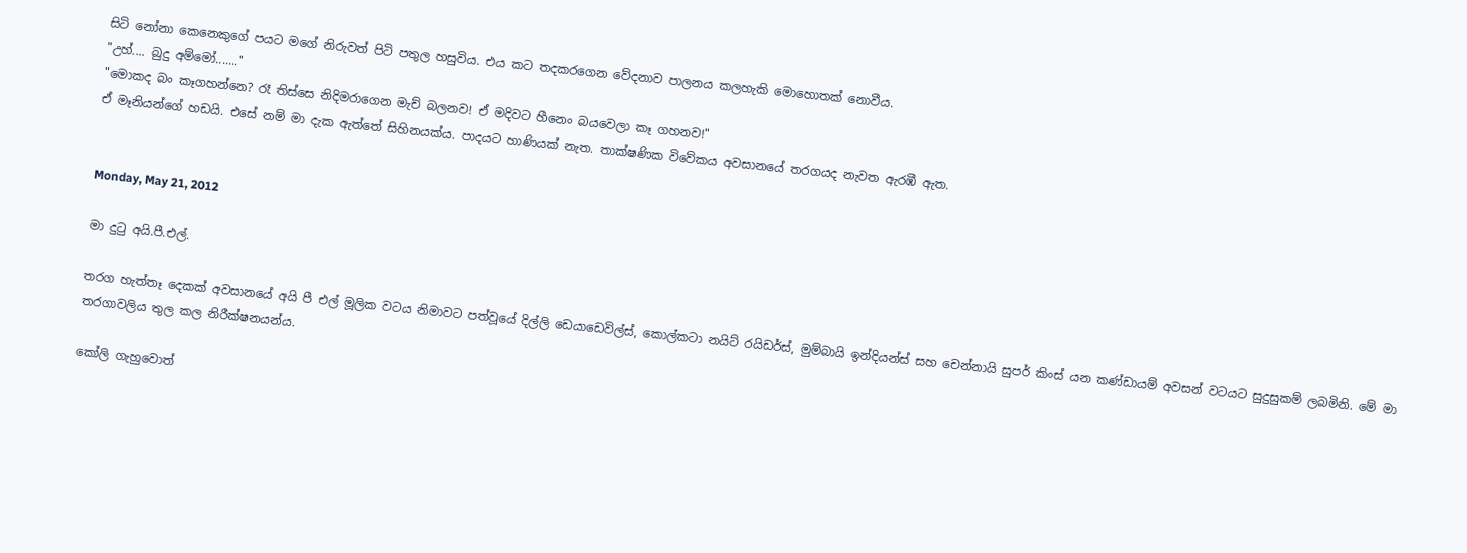සිටි නෝනා කෙනෙකුගේ පයට මගේ නිරුවත් පිටි පතුල හසුවිය. එය කට තදකරගෙන වේදනාව පාලනය කලහැකි මොහොතක් නොවීය.
"උහ්.... බුදු අම්මෝ......."
"මොකද බං කෑගහන්නෙ? රෑ තිස්සෙ නිදිමරාගෙන මැච් බලනව! ඒ මදිවට හීනෙං බයවෙලා කෑ ගහනව!"
ඒ මෑනියන්ගේ හඩයි. එසේ නම් මා දැක ඇත්තේ සිහිනයක්ය. පාදයට හාණියක් නැත. තාක්ෂණික විවේකය අවසානයේ තරගයද නැවත ඇරඹී ඇත.


Monday, May 21, 2012

මා දුටු අයි.පී.එල්.

තරග හැත්තෑ දෙකක් අවසානයේ අයි පී එල් මූලික වටය නිමාවට පත්වූයේ දිල්ලි ඩෙයාඩෙවිල්ස්, කොල්කටා නයිට් රයිඩර්ස්, මුම්බායි ඉන්දියන්ස් සහ චෙන්නායි සුපර් කිංස් යන කණ්ඩායම් අවසන් වටයට සුදුසුකම් ලබමිනි. මේ මා තරගාවලිය තුල කල නිරීක්ෂනයන්ය.

කෝලි ගැහුවොත්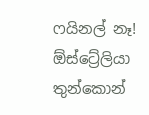ෆයිනල් නෑ!
ඕස්ට්‍රේලියා තුන්කොන්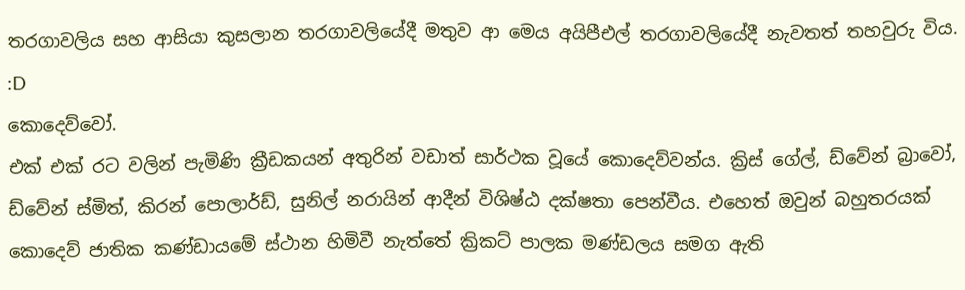තරගාවලිය සහ ආසියා කුසලාන තරගාවලියේදී මතුව ආ මෙය අයිපීඑල් තරගාවලියේදී නැවතත් තහවුරු විය. :D
කොදෙව්වෝ.
එක් එක් රට වලින් පැමිණි ක්‍රීඩකයන් අතුරින් වඩාත් සාර්ථක වූයේ කොදෙව්වන්ය. ක්‍රිස් ගේල්, ඩ්වේන් බ්‍රාවෝ, ඩ්වේන් ස්මිත්, කිරන් පොලාර්ඩ්, සුනිල් නරායින් ආදීන් විශිෂ්ඨ දක්ෂතා පෙන්වීය. එහෙත් ඔවුන් බහුතරයක් කොදෙව් ජාතික කණ්ඩායමේ ස්ථාන හිමිවී නැත්තේ ක්‍රිකට් පාලක මණ්ඩලය සමග ඇති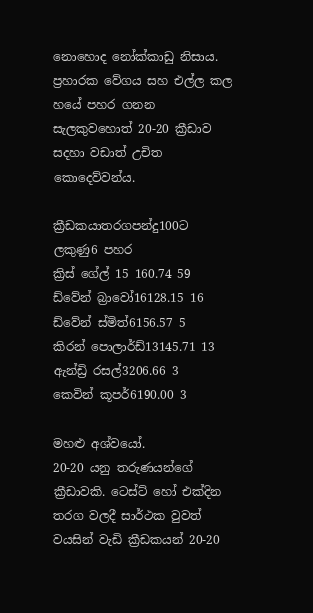නොහොද නෝක්කාඩු නිසාය.
ප්‍රහාරක වේගය සහ එල්ල කල හයේ පහර ගනන සැලකුවහොත් 20-20 ක්‍රීඩාව සදහා වඩාත් උචිත කොදෙව්වන්ය.

ක්‍රීඩකයාතරගපන්දු100ට ලකුණු6 පහර
ක්‍රිස් ගේල් 15 160.74 59
ඩ්වේන් බ්‍රාවෝ16128.15 16
ඩ්වේන් ස්මිත්6156.57 5
කිරන් පොලාර්ඩ්13145.71 13
ඇන්ඩ්‍රි රසල්3206.66 3
කෙවින් කූපර්6190.00 3

මහළු අශ්වයෝ.
20-20 යනු තරුණයන්ගේ ක්‍රීඩාවකි. ටෙස්ට් හෝ එක්දින තරග වලදී සාර්ථක වුවත් වයසින් වැඩි ක්‍රීඩකයන් 20-20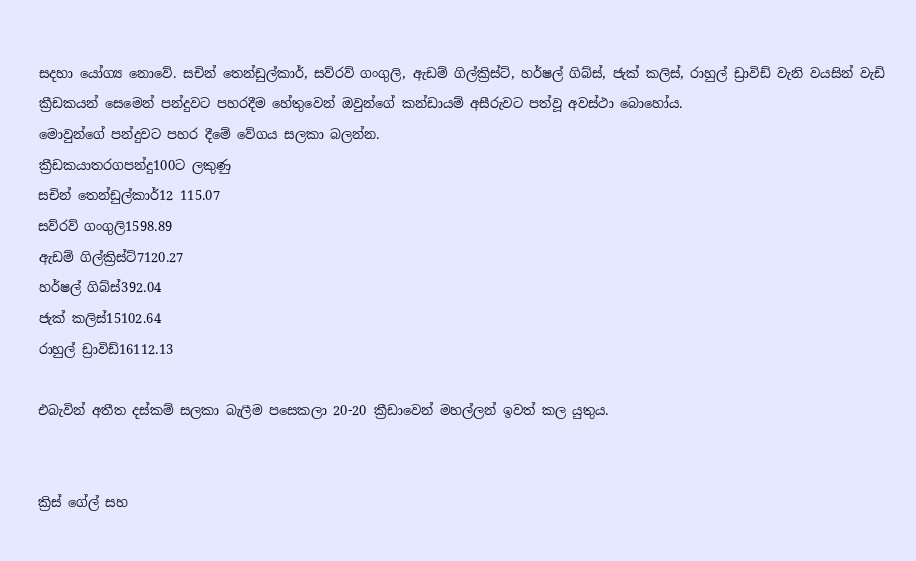සදහා යෝග්‍ය නොවේ. සචින් තෙන්ඩුල්කාර්, සව්රව් ගංගුලි, ඇඩම් ගිල්ක්‍රිස්ට්, හර්ෂල් ගිබ්ස්, ජැක් කලිස්, රාහුල් ඩ්‍රාවිඩ් වැනි වයසින් වැඩි ක්‍රීඩකයන් සෙමෙන් පන්දුවට පහරදීම හේතුවෙන් ඔවුන්ගේ කන්ඩායම් අසීරුවට පත්වූ අවස්ථා බොහෝය.
මොවුන්ගේ පන්දුවට පහර දීමේ වේගය සලකා බලන්න.
ක්‍රීඩකයාතරගපන්දු100ට ලකුණු
සචින් තෙන්ඩුල්කාර්12 115.07
සව්රව් ගංගුලි1598.89
ඇඩම් ගිල්ක්‍රිස්ට්7120.27
හර්ෂල් ගිබ්ස්392.04
ජැක් කලිස්15102.64
රාහුල් ඩ්‍රාවිඩ්16112.13

එබැවින් අතීත දස්කම් සලකා බැලීම පසෙකලා 20-20 ක්‍රීඩාවෙන් මහල්ලන් ඉවත් කල යුතුය.


ක්‍රිස් ගේල් සහ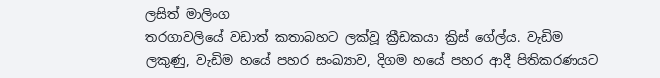ලසිත් මාලිංග
තරගාවලියේ වඩාත් කතාබහට ලක්වූ ක්‍රීඩකයා ක්‍රිස් ගේල්ය. වැඩිම ලකුණු, වැඩිම හයේ පහර සංඛ්‍යාව, දිගම හයේ පහර ආදී පිතිකරණයට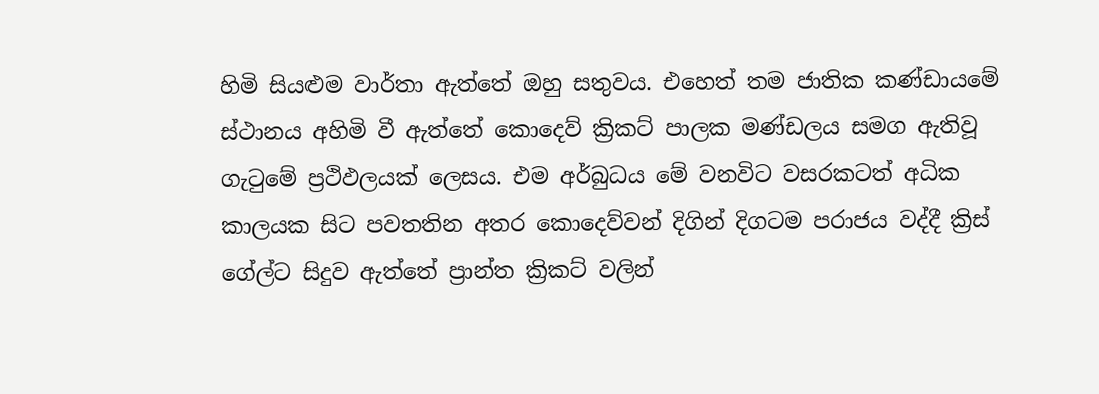හිමි සියළුම වාර්තා ඇත්තේ ඔහු සතුවය. එහෙත් තම ජාතික කණ්ඩායමේ ස්ථානය අහිමි වී ඇත්තේ කොදෙව් ක්‍රිකට් පාලක මණ්ඩලය සමග ඇතිවූ ගැටුමේ ප්‍රථිඵලයක් ලෙසය. එම අර්බුධය මේ වනවිට වසරකටත් අධික කාලයක සිට පවතතින අතර කොදෙව්වන් දිගින් දිගටම පරාජය වද්දී ක්‍රිස් ගේල්ට සිදුව ඇත්තේ ප්‍රාන්ත ක්‍රිකට් වලින්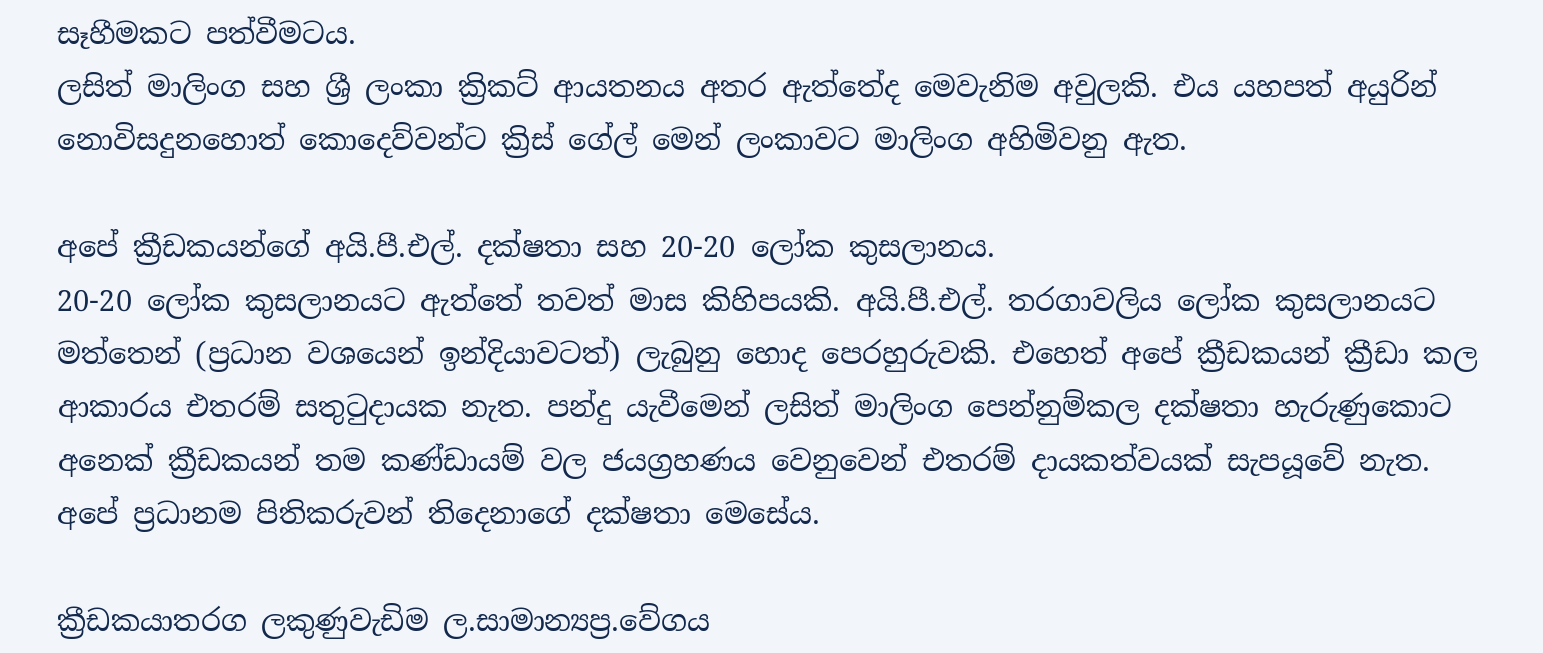සෑහීමකට පත්වීමටය.
ලසිත් මාලිංග සහ ශ්‍රී ලංකා ක්‍රිකට් ආයතනය අතර ඇත්තේද මෙවැනිම අවුලකි. එය යහපත් අයුරින් නොවිසදුනහොත් කොදෙව්වන්ට ක්‍රිස් ගේල් මෙන් ලංකාවට මාලිංග අහිමිවනු ඇත.

අපේ ක්‍රීඩකයන්ගේ අයි.පී.එල්. දක්ෂතා සහ 20-20 ලෝක කුසලානය.
20-20 ලෝක කුසලානයට ඇත්තේ තවත් මාස කිහිපයකි. අයි.පී.එල්. තරගාවලිය ලෝක කුසලානයට මත්තෙන් (ප්‍රධාන වශයෙන් ඉන්දියාවටත්) ලැබුනු හොද පෙරහුරුවකි. එහෙත් අපේ ක්‍රීඩකයන් ක්‍රීඩා කල ආකාරය එතරම් සතුටුදායක නැත. පන්දු යැවීමෙන් ලසිත් මාලිංග පෙන්නුම්කල දක්ෂතා හැරුණුකොට අනෙක් ක්‍රීඩකයන් තම කණ්ඩායම් වල ජයග්‍රහණය වෙනුවෙන් එතරම් දායකත්වයක් සැපයූවේ නැත. අපේ ප්‍රධානම පිතිකරුවන් තිදෙනාගේ දක්ෂතා මෙසේය.

ක්‍රීඩකයාතරග ලකුණුවැඩිම ල.සාමාන්‍යප්‍ර.වේගය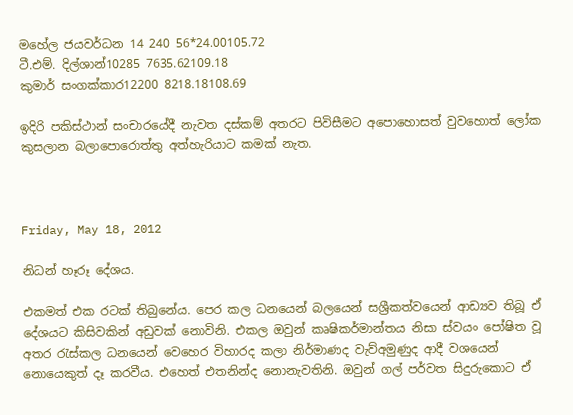මහේල ජයවර්ධන 14 240 56*24.00105.72
ටී.එම්. දිල්ශාන්10285 7635.62109.18
කුමාර් සංගක්කාර12200 8218.18108.69

ඉදිරි පකිස්ථාන් සංචාරයේදී නැවත දස්කම් අතරට පිවිසීමට අපොහොසත් වුවහොත් ලෝක කුසලාන බලාපොරොත්තු අත්හැරියාට කමක් නැත.



Friday, May 18, 2012

නිධන් හෑරූ දේශය.

එකමත් එක රටක් තිබුනේය. පෙර කල ධනයෙන් බලයෙන් සශ්‍රීකත්වයෙන් ආඩ්‍යව තිබූ ඒ දේශයට කිසිවකින් අඩුවක් නොවිනි. එකල ඔවුන් කෘෂිකර්මාන්තය නිසා ස්වයං පෝෂිත වූ අතර රැස්කල ධනයෙන් වෙහෙර විහාරද කලා නිර්මාණද වැව්අමුණුද ආදී වශයෙන් නොයෙකුත් දෑ කරවීය. එහෙත් එතනින්ද නොනැවතිනි. ඔවුන් ගල් පර්වත සිදුරුකොට ඒ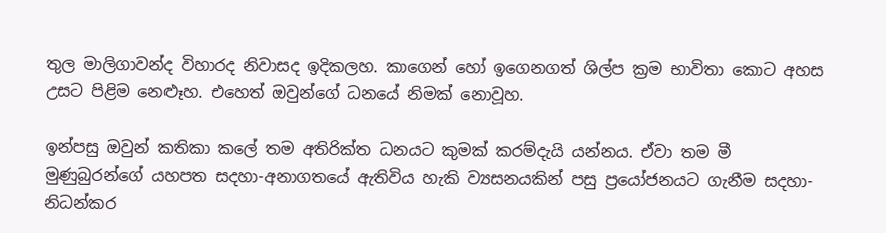තුල මාලිගාවන්ද විහාරද නිවාසද ඉදිකලහ. කාගෙන් හෝ ඉගෙනගත් ශිල්ප ක්‍රම භාවිතා කොට අහස උසට පිළිම නෙළූහ. එහෙත් ඔවුන්ගේ ධනයේ නිමක් නොවූහ.

ඉන්පසු ඔවුන් කතිකා කලේ තම අතිරික්ත ධනයට කුමක් කරම්දැයි යන්නය. ඒවා තම මී මුණුබුරන්ගේ යහපත සදහා-අනාගතයේ ඇතිවිය හැකි ව්‍යසනයකින් පසු ප්‍රයෝජනයට ගැනීම සදහා- නිධන්කර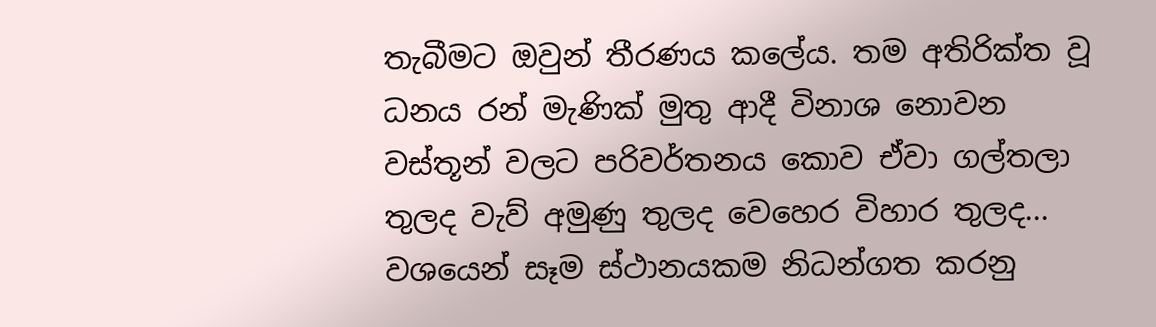තැබීමට ඔවුන් තීරණය කලේය. තම අතිරික්ත වූ ධනය රන් මැණික් මුතු ආදී විනාශ නොවන වස්තූන් වලට පරිවර්තනය කොව ඒවා ගල්තලා තුලද වැව් අමුණු තුලද වෙහෙර විහාර තුලද... වශයෙන් සෑම ස්ථානයකම නිධන්ගත කරනු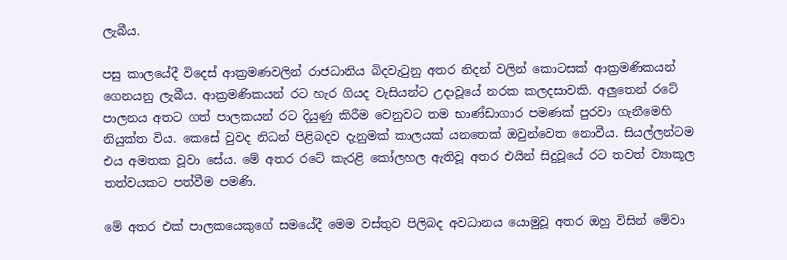ලැබීය.

පසු කාලයේදී විදෙස් ආක්‍රමණවලින් රාජධානිය බිදවැටුනු අතර නිදන් වලින් කොටසක් ආක්‍රමණිකයන් ගෙනයනු ලැබීය. ආක්‍රමණිකයන් රට හැර ගියද වැසියන්ට උදාවූයේ නරක කලදසාවකි. අලුතෙන් රටේ පාලනය අතට ගත් පාලකයන් රට දියුණු කිරීම වෙනුවට තම භාණ්ඩාගාර පමණක් පුරවා ගැනීමෙහි නියුක්ත විය. කෙසේ වුවද නිධන් පිළිබදව දැනුමක් කාලයක් යනතෙක් ඔවුන්වෙත නොවීය. සියල්ලන්ටම එය අමතක වූවා සේය. මේ අතර රටේ කැරළි කෝලහල ඇතිවූ අතර එයින් සිදුවූයේ රට තවත් ව්‍යාකූල තත්වයකට පත්වීම පමණි.

මේ අතර එක් පාලකයෙකුගේ සමයේදී මෙම වස්තුව පිලිබද අවධානය යොමුවූ අතර ඔහු විසින් මේවා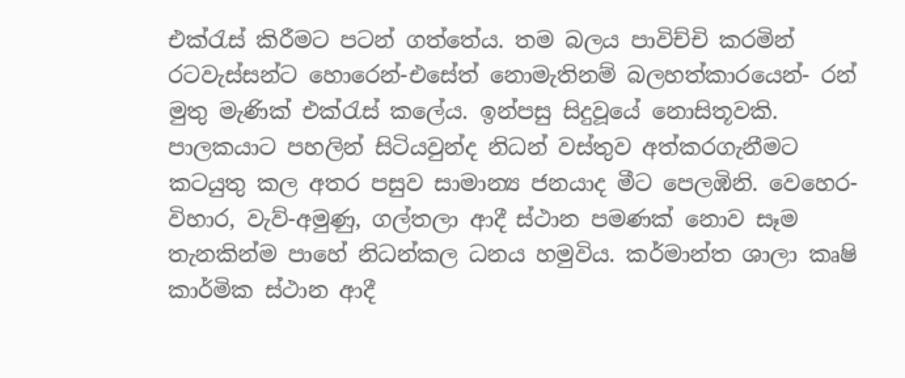එක්රැස් කිරීමට පටන් ගත්තේය. තම බලය පාවිච්චි කරමින් රටවැස්සන්ට හොරෙන්-එසේත් නොමැතිනම් බලහත්කාරයෙන්- රන් මුතු මැණික් එක්රැස් කලේය. ඉන්පසු සිදුවූයේ නොසිතූවකි. පාලකයාට පහලින් සිටියවුන්ද නිධන් වස්තුව අත්කරගැනීමට කටයුතු කල අතර පසුව සාමාන්‍ය ජනයාද මීට පෙලඹිනි. වෙහෙර-විහාර, වැව්-අමුණු, ගල්තලා ආදී ස්ථාන පමණක් නොව සෑම තැනකින්ම පාහේ නිධන්කල ධනය හමුවිය. කර්මාන්ත ශාලා කෘෂි කාර්මික ස්ථාන ආදී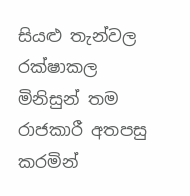සියළු තැන්වල රක්ෂාකල මිනිසුන් තම රාජකාරී අතපසු කරමින්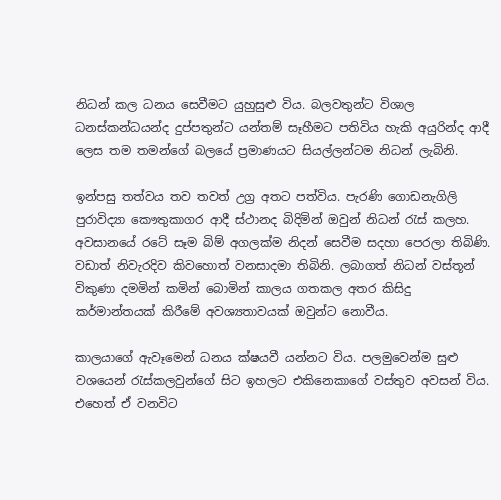නිධන් කල ධනය සෙවීමට යුහුසුළු විය. බලවතුන්ට විශාල ධනස්කන්ධයන්ද දුප්පතුන්ට යන්තම් සෑහීමට පතිවිය හැකි අයුරින්ද ආදී ලෙස තම තමන්ගේ බලයේ ප්‍රමාණයට සියල්ලන්ටම නිධන් ලැබිනි.

ඉන්පසු තත්වය තව තවත් උග්‍ර අතට පත්විය. පැරණි ගොඩනැගිලි පුරාවිද්‍යා කෞතුකාගර ආදී ස්ථානද බිදිමින් ඔවුන් නිධන් රැස් කලහ. අවසානයේ රටේ සෑම බිම් අගලක්ම නිදන් සෙවීම සදහා පෙරලා තිබිණි. වඩාත් නිවැරදිව කිවහොත් වනසාදමා තිබිනි. ලබාගත් නිධන් වස්තූන් විකුණා දමමින් කමින් බොමින් කාලය ගතකල අතර කිසිදු කර්මාන්තයක් කිරීමේ අවශ්‍යතාවයක් ඔවුන්ට නොවීය.

කාලයාගේ ඇවෑමෙන් ධනය ක්ෂයවී යන්නට විය. පලමුවෙන්ම සුළු වශයෙන් රැස්කලවුන්ගේ සිට ඉහලට එකිනෙකාගේ වස්තුව අවසන් විය. එහෙත් ඒ වනවිට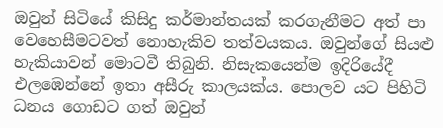ඔවුන් සිටියේ කිසිදු කර්මාන්තයක් කරගැනීමට අත් පා වෙහෙසීමටවත් නොහැකිව තත්වයකය. ඔවුන්ගේ සියළු හැකියාවන් මොටවී තිබුනි. නිසැකයෙන්ම ඉදිරියේදී එලඹෙන්නේ ඉතා අසීරු කාලයක්ය. පොලව යට පිහිටි ධනය ගොඩට ගත් ඔවුන්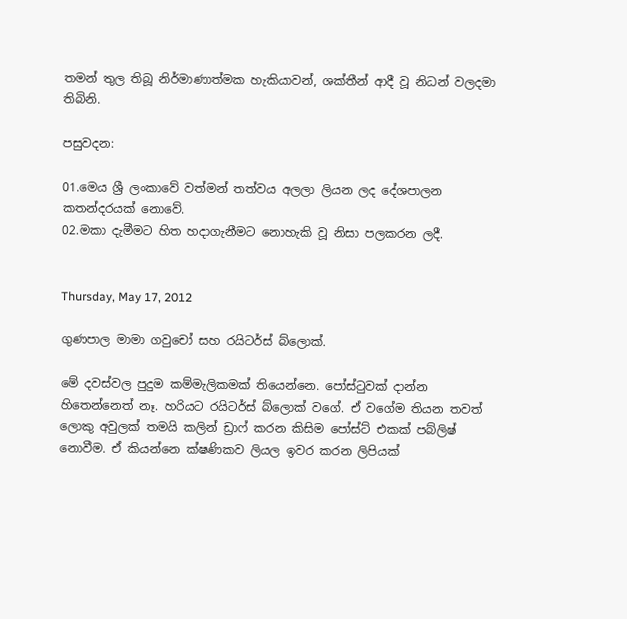තමන් තුල තිබූ නිර්මාණාත්මක හැකියාවන්, ශක්තීන් ආදී වූ නිධන් වලදමා තිබිනි.

පසුවදන:

01.මෙය ශ්‍රී ලංකාවේ වත්මන් තත්වය අලලා ලියන ලද දේශපාලන කතන්දරයක් නොවේ.
02.මකා දැමීමට හිත හදාගැනීමට නොහැකි වූ නිසා පලකරන ලදී.


Thursday, May 17, 2012

ගුණපාල මාමා ගවුචෝ සහ රයිටර්ස් බ්ලොක්.

මේ දවස්වල පුදුම කම්මැලිකමක් තියෙන්නෙ. පෝස්ටුවක් දාන්න හිතෙන්නෙත් නෑ. හරියට රයිටර්ස් බ්ලොක් වගේ. ඒ වගේම තියන තවත් ලොකු අවුලක් තමයි කලින් ඩ්‍රාෆ් කරන කිසිම පෝස්ට් එකක් පබ්ලිෂ් නොවීම. ඒ කියන්නෙ ක්ෂණිකව ලියල ඉවර කරන ලිපියක්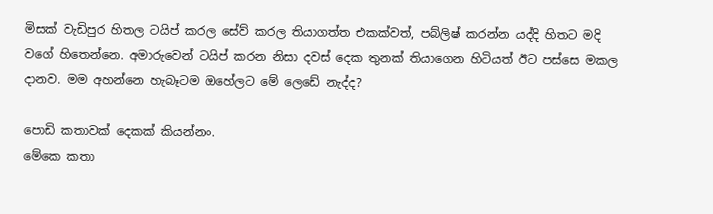මිසක් වැඩිපුර හිතල ටයිප් කරල සේව් කරල තියාගත්ත එකක්වත්, පබ්ලිෂ් කරන්න යද්දි හිතට මදි වගේ හිතෙන්නෙ. අමාරුවෙන් ටයිප් කරන නිසා දවස් දෙක තුනක් තියාගෙන හිටියත් ඊට පස්සෙ මකල දානව. මම අහන්නෙ හැබෑටම ඔහේලට මේ ලෙඩේ නැද්ද?

පොඩි කතාවක් දෙකක් කියන්නං.
මේකෙ කතා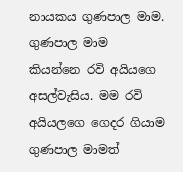නායකය ගුණපාල මාම. ගුණපාල මාම කියන්නෙ රවි අයියගෙ අසල්වැසිය. මම රවි අයියලගෙ ගෙදර ගියාම ගුණපාල මාමත්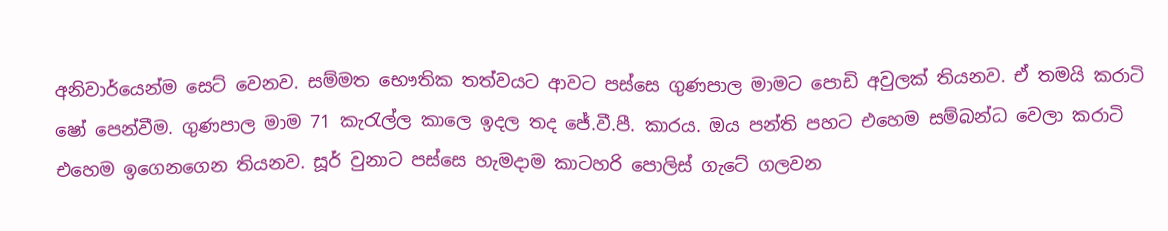අනිවාර්යෙන්ම සෙට් වෙනව. සම්මත භෞතික තත්වයට ආවට පස්සෙ ගුණපාල මාමට පොඩි අවුලක් තියනව. ඒ තමයි කරාටි ෂෝ පෙන්වීම. ගුණපාල මාම 71 කැරැල්ල කාලෙ ඉදල තද ජේ.වී.පී. කාරය. ඔය පන්ති පහට එහෙම සම්බන්ධ වෙලා කරාටි එහෙම ඉගෙනගෙන තියනව. සූර් වුනාට පස්සෙ හැමදාම කාටහරි පොලිස් ගැටේ ගලවන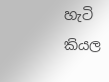හැටි කියල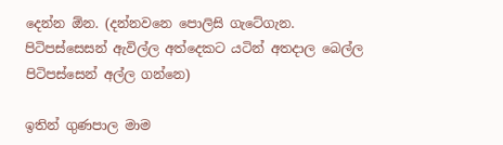දෙන්න ඕන. (දන්නවනෙ පොලිසි ගැටේගැන. පිටිපස්සෙසන් ඇවිල්ල අත්දෙකට යටින් අතදාල බෙල්ල පිටිපස්සෙන් අල්ල ගන්නෙ)

ඉතින් ගුණපාල මාම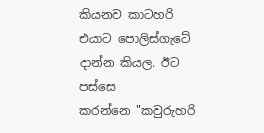කියනව කාටහරි එයාට පොලිස්ගැටේ දාන්න කියල. ඊට පස්සෙ කරන්නෙ ‍"කවුරුහරි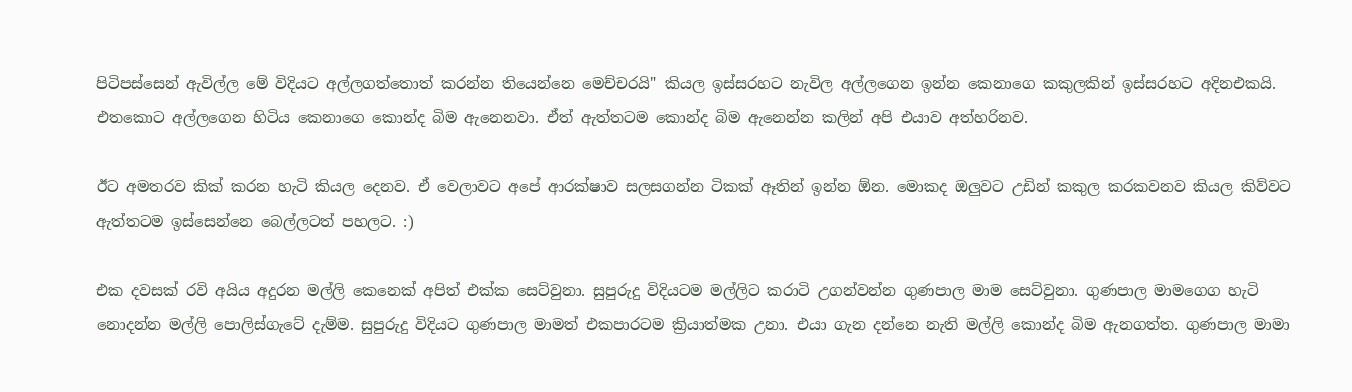පිටිපස්සෙන් ඇවිල්ල මේ විදියට අල්ලගත්තොත් කරන්න තියෙන්නෙ මෙච්චරයි" කියල ඉස්සරහට නැවිල අල්ලගෙන ඉන්න කෙනාගෙ කකුලකින් ඉස්සරහට අදිනඑකයි. එතකොට අල්ලගෙන හිටිය කෙනාගෙ කොන්ද බිම ඇනෙනවා. ඒත් ඇත්තටම කොන්ද බිම ඇනෙන්න කලින් අපි එයාව අත්හරිනව.

ඊට අමතරව කික් කරන හැටි කියල දෙනව. ඒ වෙලාවට අපේ ආරක්ෂාව සලසගන්න ටිකක් ඈතින් ඉන්න ඕන. මොකද ඔලුවට උඩින් කකුල කරකවනව කියල කිව්වට ඇත්තටම ඉස්සෙන්නෙ බෙල්ලටත් පහලට. :)

එක දවසක් රවි අයිය අදුරන මල්ලි කෙනෙක් අපිත් එක්ක සෙට්වුනා. සුපුරුදු විදියටම මල්ලිට කරාටි උගන්වන්න ගුණපාල මාම සෙට්වුනා. ගුණපාල මාමගෙග හැටි නොදන්න මල්ලි පොලිස්ගැටේ දැම්ම. සුපුරුදු විදියට ගුණපාල මාමත් එකපාරටම ක්‍රියාත්මක උනා. එයා ගැන දන්නෙ නැති මල්ලි කොන්ද බිම ඇනගත්ත. ගුණපාල මාමා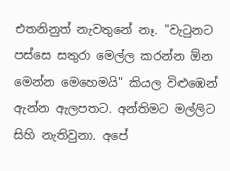එතනිනුත් නැවතුනේ නෑ. "වැටුනට පස්සෙ සතුරා මෙල්ල කරන්න ඕන මෙන්න මෙහෙමයි" කියල විළුඹෙන් ඇන්න ඇලපතට. අන්තිමට මල්ලිට සිහි නැතිවුනා. අපේ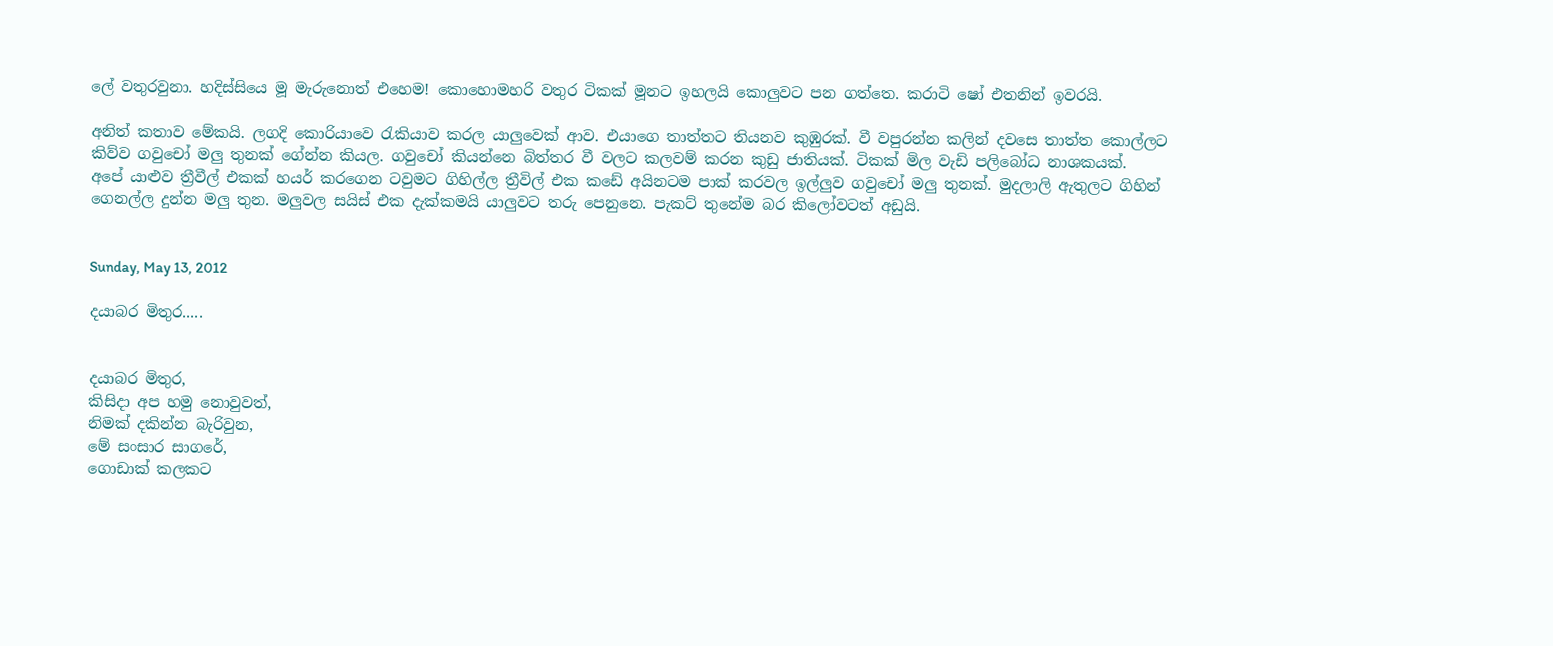ලේ වතුරවුනා. හදිස්සියෙ මූ මැරුනොත් එහෙම! කොහොමහරි වතුර ටිකක් මූනට ඉහලයි කොලුවට පන ගත්තෙ. කරාටි ෂෝ එතනින් ඉවරයි.

අනිත් කතාව මේකයි. ලගදි කොරියාවෙ රැකියාව කරල යාලුවෙක් ආව. එයාගෙ තාත්තට තියනව කුඹුරක්. වී වපුරන්න කලින් දවසෙ තාත්ත කොල්ලට කිව්ව ගවුචෝ මලු තුනක් ගේන්න කියල. ගවුචෝ කියන්නෙ බිත්තර වී වලට කලවම් කරන කුඩු ජාතියක්. ටිකක් මිල වැඩි පලිබෝධ නාශකයක්.
අපේ යාළුව ත්‍රීවීල් එකක් හයර් කරගෙන ටවුමට ගිහිල්ල ත්‍රීවිල් එක කඩේ අයිනටම පාක් කරවල ඉල්ලුව ගවුචෝ මලු තුනක්. මුදලාලි ඇතුලට ගිහින් ගෙනල්ල දුන්න මලු තුන. මලුවල සයිස් එක දැක්කමයි යාලුවට තරු පෙනුනෙ. පැකට් තුනේම බර කිලෝවටත් අඩුයි.


Sunday, May 13, 2012

දයාබර මිතුර.....


දයාබර මිතුර,
කිසිදා අප හමු නොවුවත්,
නිමක් දකින්න බැරිවුන,
මේ සංසාර සාගරේ,
ගොඩාක් කලකට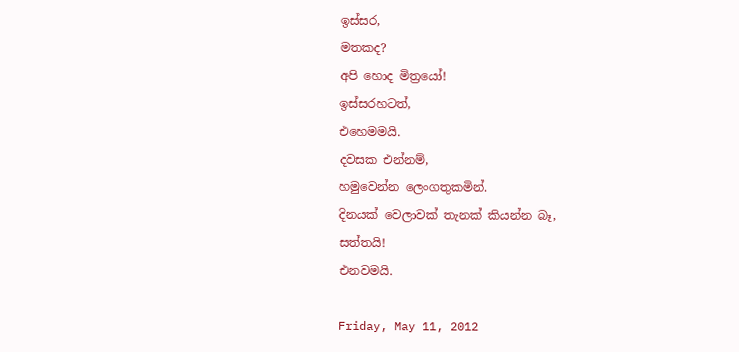ඉස්සර,
මතකද?
අපි හොද මිත්‍රයෝ!
ඉස්සරහටත්,
එහෙමමයි.
දවසක එන්නම්,
හමුවෙන්න ලෙංගතුකමින්.
දිනයක් වෙලාවක් තැනක් කියන්න බෑ,
සත්තයි!
එනවමයි.

Friday, May 11, 2012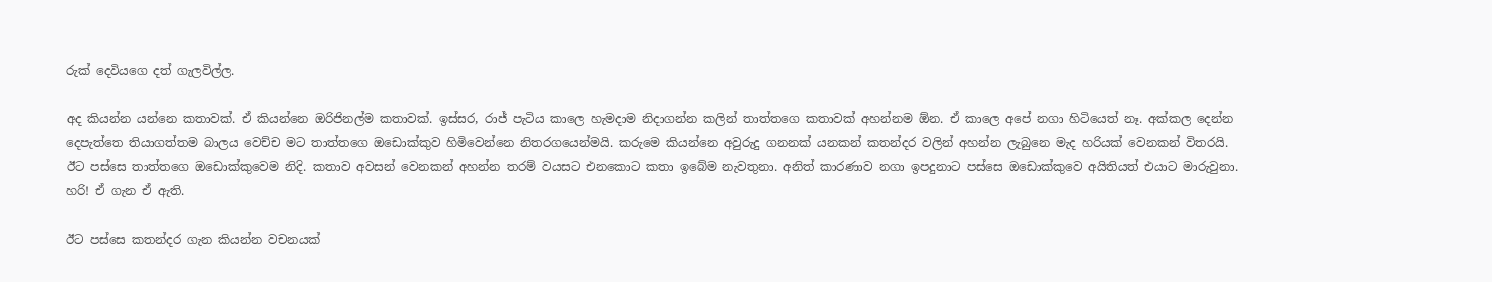රුක් දෙවියගෙ දත් ගැලවිල්ල.

අද කියන්න යන්නෙ කතාවක්. ඒ කියන්නෙ ඔරිජිනල්ම කතාවක්. ඉස්සර, රාජ් පැටිය කාලෙ හැමදාම නිදාගන්න කලින් තාත්තගෙ කතාවක් අහන්නම ඕන. ඒ කාලෙ අපේ නගා හිටියෙත් නෑ. අක්කල දෙන්න දෙපැත්තෙ තියාගත්තම බාලය වෙච්ච මට තාත්තගෙ ඔඩොක්කුව හිමිවෙන්නෙ නිතරගයෙන්මයි. කරුමෙ කියන්නෙ අවුරුදු ගනනක් යනකන් කතන්දර වලින් අහන්න ලැබුනෙ මැද හරියක් වෙනකන් විතරයි. ඊට පස්සෙ තාත්තගෙ ඔඩොක්කුවෙම නිදි. කතාව අවසන් වෙනකන් අහන්න තරම් වයසට එනකොට කතා ඉබේම නැවතුනා. අනිත් කාරණාව නගා ඉපදුනාට පස්සෙ ඔඩොක්කුවෙ අයිතියත් එයාට මාරුවුනා. හරි! ඒ ගැන ඒ ඇති.

ඊට පස්සෙ කතන්දර ගැන කියන්න ‍වචනයක්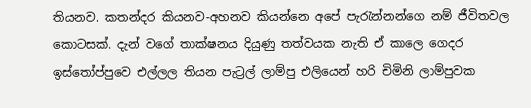තියනව. කතන්දර කියනව-අහනව කියන්නෙ අපේ පැරැන්නන්ගෙ නම් ජීවිතවල කොටසක්. දැන් වගේ තාක්ෂනය දියුණු තත්වයක නැති ඒ කාලෙ ගෙදර ඉස්තෝප්පුවෙ එල්ලල තියන පැට්‍රල් ලාම්පු එලියෙන් හරි චිමිනි ලාම්පුවක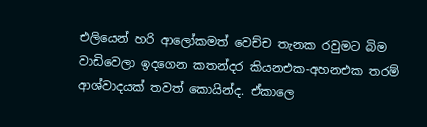එලියෙන් හරි ආලෝකමත් වෙච්ච තැනක රවුමට බිම වාඩිවෙලා ඉදගෙන කතන්දර කියනඑක-අහනඑක තරම් ආශ්වාදයක් තවත් කොයින්ද. ඒකාලෙ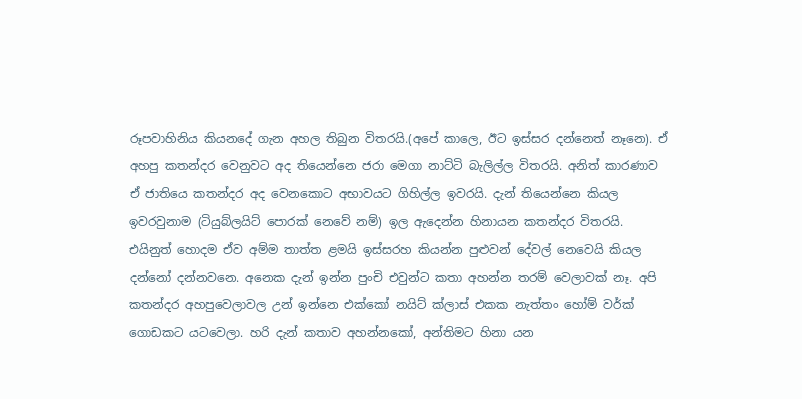රූපවාහිනිය කියනදේ ගැන අහල තිබුන විතරයි.(අපේ කාලෙ, ඊට ඉස්සර දන්නෙත් නෑනෙ). ඒ අහපු කතන්දර වෙනුවට අද තියෙන්නෙ ජරා මෙගා නාට්ටි බැලිල්ල විතරයි. අනිත් කාරණාව ඒ ජාතියෙ කතන්දර අද වෙනකොට අභා‍වයට ගිහිල්ල ඉවරයි. දැන් තියෙන්නෙ කියල ඉවරවුනාම (ටියුබ්ලයිට් පොරක් නෙවේ නම්) ඉල ඇදෙන්න හිනායන කතන්දර විතරයි. එයිනුත් හොදම ඒව අම්ම තාත්ත ළමයි ඉස්සරහ කියන්න පුළුවන් දේවල් නෙවෙයි කියල දන්නෝ දන්නවනෙ. අනෙක දැන් ඉන්න පුංචි එවුන්ට කතා අහන්න තරම් වෙලාවක් නෑ. අපි කතන්දර අහපුවෙලාවල උන් ඉන්නෙ එක්කෝ නයිට් ක්ලාස් එකක නැත්තං හෝම් වර්ක් ගොඩකට යටවෙලා. හරි දැන් කතාව අහන්නකෝ, අන්තිමට හිනා යන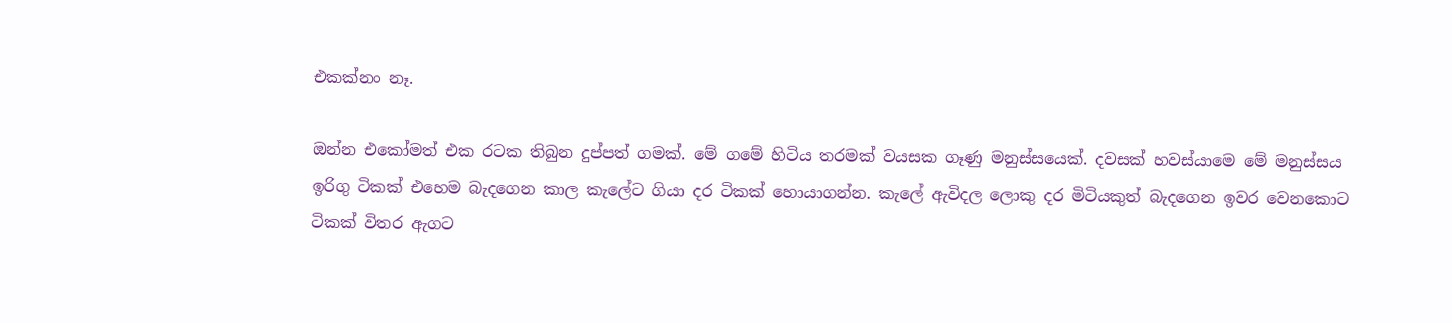එකක්නං නෑ.

ඔන්න එකෝමත් එක රටක තිබුන දුප්පත් ගමක්. මේ ගමේ හිටිය තරමක් වයසක ගෑණු මනුස්සයෙක්. දවසක් හවස්යාමෙ මේ මනුස්සය ඉරිගු ටිකක් එහෙම බැදගෙන කාල කැලේට ගියා දර ටිකක් හොයාගන්න. කැලේ ඇවිදල ලොකු දර මිටියකුත් බැදගෙන ඉවර වෙනකොට ටිකක් විතර ඇගට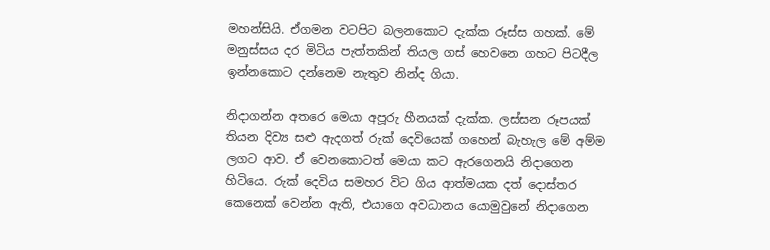මහන්සියි. ඒගමන වටපිට බලනකොට දැක්ක රූස්ස ගහක්. මේ මනුස්සය දර මිටිය පැත්තකින් තියල ගස් හෙවනෙ ගහට පිටදීල ඉන්නකොට දන්නෙම නැතුව නින්ද ගියා.

නිදාගන්න අතරෙ මෙයා අපූරු හීනයක් දැක්ක. ලස්සන රූපයක් තියන දිව්‍ය සළු ඇදගත් රුක් දෙවියෙක් ගහෙන් බැහැල මේ අම්ම ලගට ආව. ඒ වෙනකොටත් මෙයා කට ඇරගෙනයි නිදාගෙන හිටියෙ. රුක් දෙවිය සමහර විට ගිය ආත්මයක දත් දොස්තර කෙනෙක් වෙන්න ඇති, එයාගෙ අවධානය යොමුවුනේ නිදාගෙන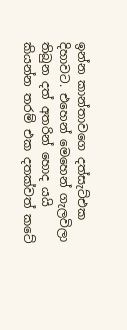ඉන්න කාන්තාවගෙ දත්‍සැට්එක දිහාවට. එහෙන් මෙහෙන් ගැලවිලා තිබුන දත් අතරින් හොද යයි කියන්න තරම් එක දතක්වත් කටේ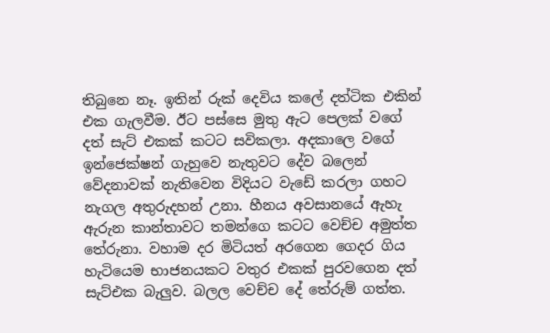තිබුනෙ නෑ. ඉතින් රුක් දෙවිය කලේ දත්ටික එකින් එක ගැලවීම. ඊට පස්සෙ මුතු ඇට පෙලක් වගේ දත් සැට් එකක් කටට සවිකලා. අදකාලෙ වගේ ඉන්ජෙක්ෂන් ගැහුවෙ නැතුවට දේව බලෙන් වේදනාවක් නැතිවෙන විදියට වැඩේ කරලා ගහට නැගල අතුරුදහන් උනා. හීනය අවසානයේ ඇහැ ඇරුන කාන්තාවට තමන්ගෙ කටට වෙච්ච අමුත්ත තේරුනා. වහාම දර මිටියත් අරගෙන ගෙදර ගිය හැටියෙම භාජනයකට වතුර එකක් පුරවගෙන දත් සැට්එක බැලුව. බලල වෙච්ච දේ තේරුම් ගත්ත.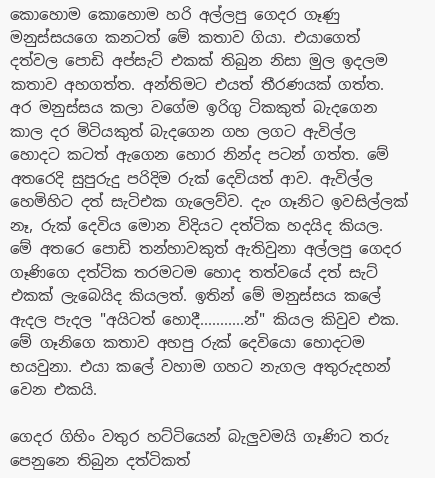කොහොම කොහොම හරි අල්ලපු ගෙදර ගෑණු මනුස්සයගෙ කනටත් මේ කතාව ගියා. එයාගෙත් දත්වල පොඩි අප්සැට් එකක් තිබුන නිසා මුල ඉදලම කතාව අහගත්ත. අන්තිමට එයත් තීරණයක් ගත්ත. අර මනුස්සය කලා වගේම ඉරිගු ටිකකුත් බැදගෙන කාල දර මිටියකුත් බැදගෙන ගහ ලගට ඇවිල්ල හොදට කටත් ඇගෙන හොර නින්ද පටන් ගත්ත. මේ අතරෙදි සුපුරුදු පරිදිම රුක් දෙවියත් ආව. ඇවිල්ල හෙමිහිට දත් සැටිඑක ගැලෙව්ව. දැං ගෑනිට ඉවසිල්ලක් නෑ, රුක් දෙවිය මොන විදියට දත්ටික හදයිද කියල. මේ අතරෙ පොඩි තන්හාවකුත් ඇතිවුනා අල්ලපු ගෙදර ගෑණිගෙ දත්ටික තරමටම හොද තත්වයේ දත් සැට් එකක් ලැබෙයිද කියලත්. ඉතින් මේ මනුස්සය කලේ ඇදල පැදල "අයිටත් හොදී...........න්" කියල කිවුව එක. මේ ගෑනිගෙ කතාව අහපු රුක් දෙවියො හොදටම භයවුනා. එයා කලේ වහාම ගහට නැගල අතුරුදහන් වෙන එකයි.

ගෙදර ගිහිං වතුර හට්ටියෙන් බැලුවමයි ගෑණිට තරු පෙනුනෙ තිබුන දත්ටිකත්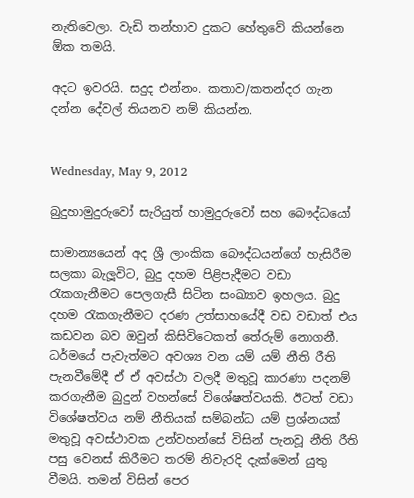නැතිවෙලා. වැඩි තන්හාව දුකට හේතුවේ කියන්නෙ ඕක තමයි.

අදට ඉවරයි. සදුද එන්නං. කතාව/කතන්දර ගැන දන්න දේවල් තියනව නම් කියන්න.


Wednesday, May 9, 2012

බුදුහාමුදුරුවෝ සැරියුත් හාමුදුරුවෝ සහ බෞද්ධයෝ

සාමාන්‍යයෙන් අද ශ්‍රී ලාංකික බෞද්ධයන්ගේ හැසිරීම සලකා බැලූවිට, බුදු දහම පිළිපැදීමට වඩා රැකගැනීමට පෙලගැසී සිටින සංඛ්‍යාව ඉහලය. බුදු දහම රැකගැනීමට දරණ උත්සාහයේදී වඩ වඩාත් එය කඩවන බව ඔවුන් කිසිවිටෙකත් තේරුම් නොගනී. ධර්මයේ පැවැත්මට අවශ්‍ය වන යම් යම් නීති රීති පැනවීමේදී ඒ ඒ අවස්ථා වලදී මතුවූ කාරණා පදනම් කර‍ගැනීම බුදුන් වහන්සේ විශේෂත්වයකි. ඊටත් වඩා විශේෂත්වය නම් නීතියක් සම්බන්ධ යම් ප්‍රශ්නයක් මතුවූ අවස්ථාවක උන්වහන්සේ විසින් පැනවූ නීති රීති පසු වෙනස් කිරීමට තරම් නිවැරදි දැක්මෙන් යුතු වීමයි. තමන් විසින් පෙර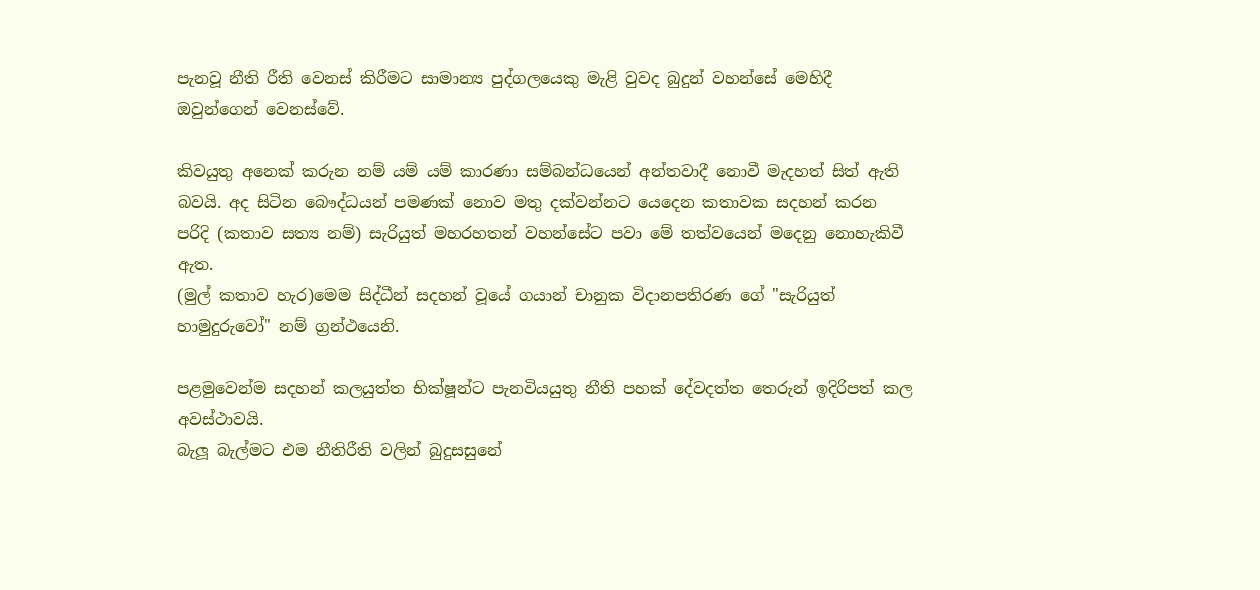පැනවූ නීති රීති වෙනස් කිරීමට සාමාන්‍ය පුද්ගලයෙකු මැළි වුවද බුදුන් වහන්සේ මෙහිදී ඔවුන්ගෙන් වෙනස්වේ.

කිවයුතු අනෙක් කරුන නම් යම් යම් කාරණා සම්බන්ධයෙන් අන්තවාදී නොවී මැදහත් සිත් ඇති බවයි. අද සිටින බෞද්ධයන් පමණක් නොව මතු දක්වන්නට යෙදෙන කතාවක සදහන් කරන පරිදි (කතාව සත්‍ය නම්) සැරියුත් මහරහතන් වහන්සේට පවා මේ තත්වයෙන් මදෙනු නොහැකිවී ඇත.
(මුල් කතාව හැර)මෙම සිද්ධීන් සදහන් වූයේ ගයාන් චානුක විදානපතිරණ ගේ "සැරියුත් හාමුදුරුවෝ" නම් ග්‍රන්ථයෙනි.

පළමුවෙන්ම සදහන් කලයුත්ත භික්ෂූන්ට පැනවියයුතු නීති පහක් දේවදත්ත තෙරුන් ඉදිරිපත් කල අවස්ථාවයි.
බැලූ බැල්මට එම නීතිරීති වලින් බුදුසසුනේ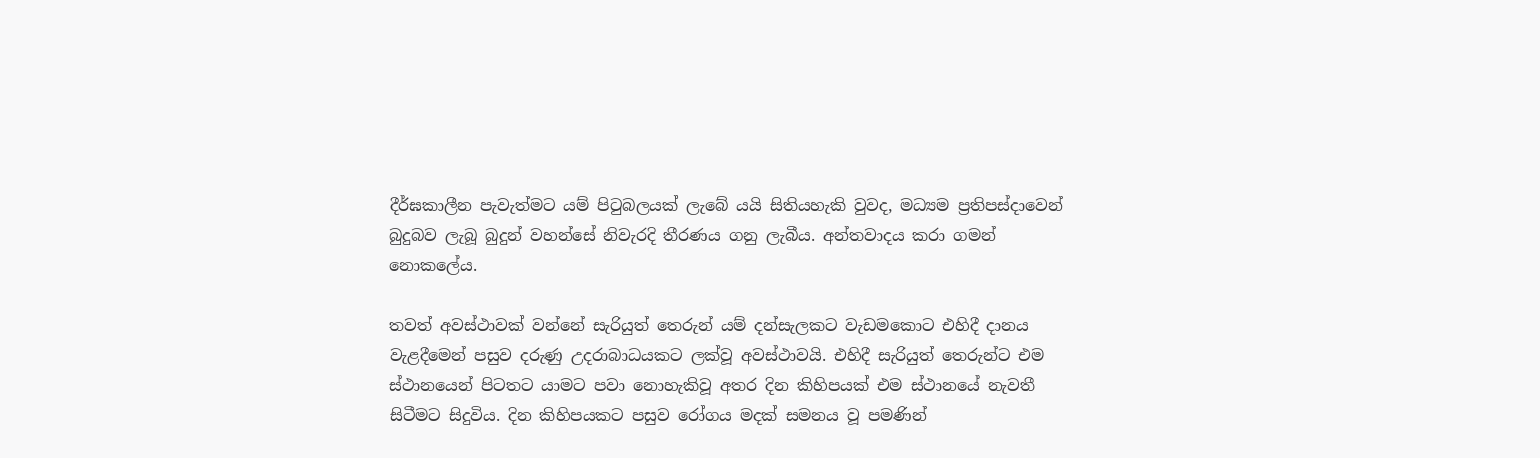දීර්ඝකාලීන පැවැත්මට යම් පිටුබලයක් ලැබේ යයි සිතියහැකි වුවද, මධ්‍යම ප්‍රතිපස්‍දාවෙන් බුදුබව ලැබූ බුදුන් වහන්සේ නිවැරදි තීරණය ගනු ලැබීය. අන්තවාදය කරා ගමන් නොකලේය.

තවත් අවස්ථාවක් වන්නේ සැරියුත් තෙරුන් යම් දන්සැලකට වැඩමකොට එහිදී දානය වැළදීමෙන් පසුව දරුණු උදරාබාධයකට ලක්වූ අවස්ථාවයි. එහිදී සැරියුත් තෙරුන්ට එම ස්ථානයෙන් පිටතට යාමට පවා නොහැකිවූ අතර දින කිහිපයක් එම ස්ථානයේ නැවතී සිටීමට සිදුවිය. දින කිහිපයකට පසුව රෝගය මදක් සමනය වූ පමණින්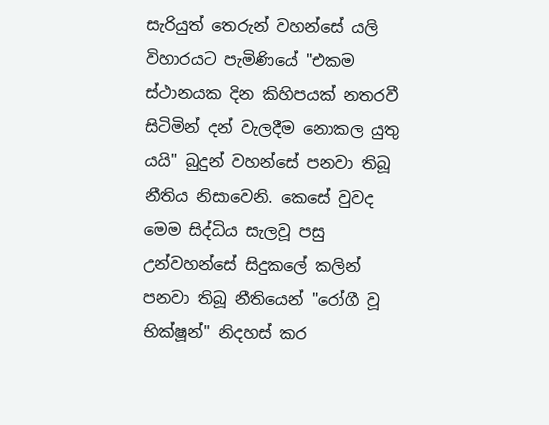සැරියුත් තෙරුන් වහන්සේ යලි විහාරයට පැමිණියේ "එකම ස්ථානයක දින කිහිපයක් නතරවී සිටිමින් දන් වැලදීම නොකල යුතු යයි" බුදුන් වහන්සේ පනවා තිබූ නීතිය නිසාවෙනි. කෙසේ වුවද මෙම සිද්ධිය සැලවූ පසු උන්වහන්සේ සිදුකලේ කලින් පනවා තිබූ නීතියෙන් "රෝගී වූ භික්ෂූන්" නිදහස් කර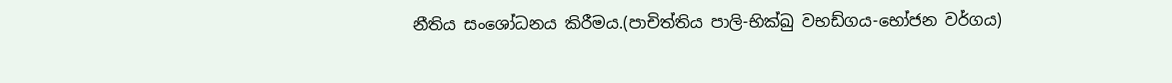නීතිය සංශෝධනය කිරීමය.(පාචිත්තිය පාලි-භික්ඛු වභඩ්ගය-භෝජන වර්ගය)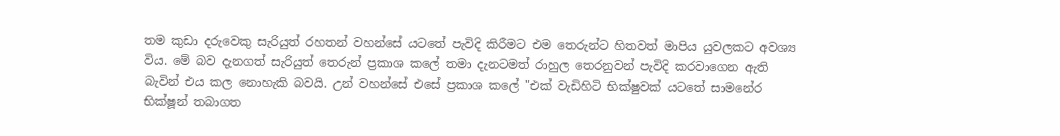තම කුඩා දරුවෙකු සැරියුත් රහතන් වහන්සේ යටතේ පැවිදි කිරීමට එම තෙරුන්ට හිතවත් මාපිය යුවලකට අවශ්‍ය විය. මේ බව දැනගත් සැරියුත් තෙරුන් ප්‍රකාශ කලේ තමා දැනටමත් රාහුල තෙරනුවන් පැවිදි කරවාගෙන ඇති බැවින් එය කල නොහැකි බවයි. උන් වහන්සේ එසේ ප්‍රකාශ කලේ "එක් වැඩිහිටි භික්ෂුවක් යටතේ සාමනේර භික්ෂූන් තබාගත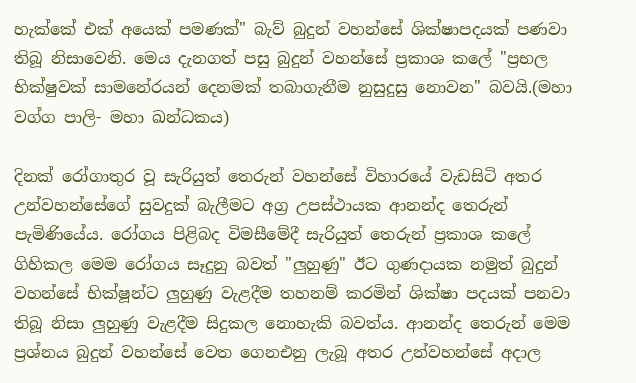හැක්කේ එක් අයෙක් පමණක්" බැව් බුදුන් වහන්සේ ශික්ෂාපදයක් පණවා තිබූ නිසාවෙනි. මෙය දැනගත් පසු බුදුන් වහන්සේ ප්‍රකාශ කලේ "ප්‍රභල භික්ෂුවක් සාමනේරයන් දෙනමක් තබාගැනීම නුසුදුසු නොවන" බවයි.(මහා වග්ග පාලි- මහා ඛන්ධකය)

දිනක් රෝගාතුර වූ සැරියුත් තෙරුන් වහන්සේ විහාරයේ වැඩසිටි අතර උන්වහන්සේගේ සුවදුක් බැලීමට අග්‍ර උපස්ථායක ආනන්ද තෙරුන් පැමිණියේය. රෝගය පිළිබද විමසීමේදී සැරියුත් තෙරුන් ප්‍රකාශ කලේ ගිහිකල මෙම රෝගය සෑදුනු බවත් "ලුහුණු" ඊට ගුණදායක නමුත් බුදුන් වහන්සේ භික්ෂූන්ට ලුහුණු වැළදීම තහනම් කරමින් ශික්ෂා පදයක් පනවා තිබූ නිසා ලුහුණු වැළදීම සිදුකල නොහැකි බවත්ය. ආනන්ද තෙරුන් මෙම ප්‍රශ්නය බුදුන් වහන්සේ වෙත ගෙනඑනු ලැබූ අතර උන්වහන්සේ අදාල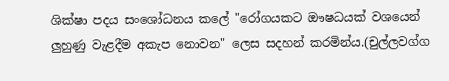ශික්ෂා පදය සංශෝධනය කලේ "රෝගයකට ඖෂධයක් වශයෙන් ලුහුණු වැළදීම අකැප නොවන" ලෙස සදහන් කරමින්ය.(චුල්ලවග්ග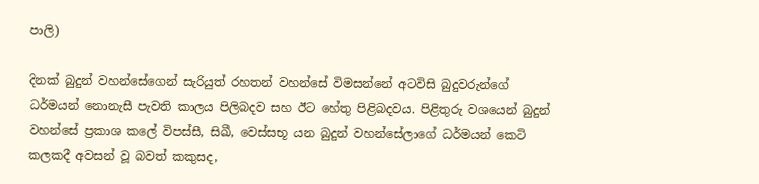පාලි)

දිනක් බුදුන් වහන්සේගෙන් සැරියුත් රහතන් වහන්සේ විමසන්නේ අටවිසි බුදුවරුන්ගේ ධර්මයන් නොනැසී පැවති කාලය පිලිබදව සහ ඊට හේතු පිළිබදවය. පිළිතුරු වශයෙන් බුදුන් වහන්සේ ප්‍රකාශ කලේ විපස්සී, සිඛී, වෙස්සභූ යන බුදුන් වහන්සේලාගේ ධර්මයන් කෙටි කලකදී අවසන් වූ බවත් කකුසද,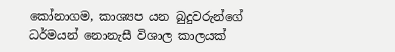කෝනාගම, කාශ්‍යප යන බුදුවරුන්ගේ ධර්මයන් නොනැසී විශාල කාලයක්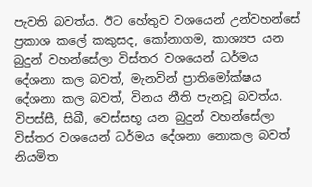පැවති බවත්ය. ඊට හේතුව වශයෙන් උන්වහන්සේ ප්‍රකාශ කලේ කකුසද, කෝනාගම, කාශ්‍යප යන බුදුන් වහන්සේලා විස්තර වශයෙන් ධර්මය දේශනා කල බවත්, මැනවින් ප්‍රාතිමෝක්ෂය දේශනා කල බවත්, විනය නීති පැනවූ බවත්ය. විපස්සී, සිඛී, වෙස්සභූ යන බුදුන් වහන්සේලා විස්තර වශයෙන් ධර්මය දේශනා නොකල බවත් නියමිත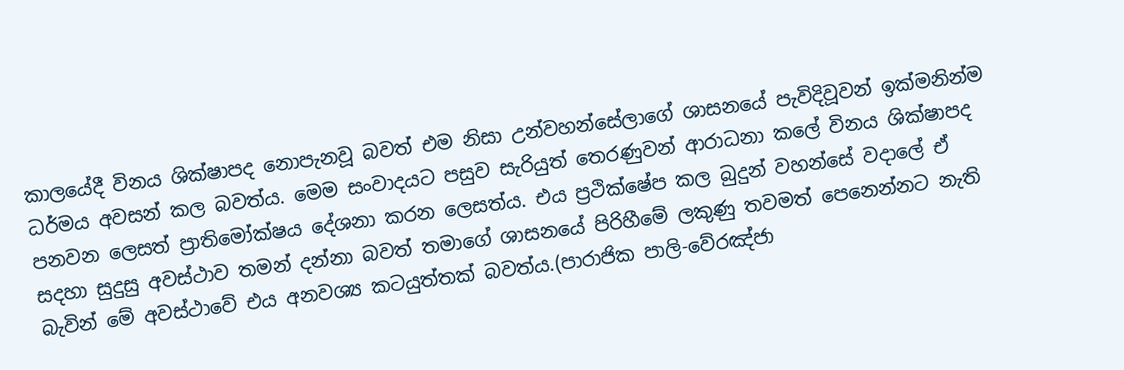කාලයේදී විනය ශික්ෂාපද නොපැනවූ බවත් එම නිසා උන්වහන්සේලාගේ ශාසනයේ පැවිදිවූවන් ඉක්මනින්ම ධර්මය අවසන් කල බවත්ය. මෙම සංවාදයට පසුව සැරියුත් තෙරණුවන් ආරාධනා කලේ විනය ශික්ෂාපද පනවන ලෙසත් ප්‍රාතිමෝක්ෂය දේශනා කරන ලෙසත්ය. එය ප්‍රථික්ෂේප කල බුදුන් වහන්සේ වදාලේ ඒ සදහා සුදුසු අවස්ථාව තමන් දන්නා බවත් තමාගේ ශාසනයේ පිරිහීමේ ලකුණු තවමත් පෙනෙන්නට නැති බැවින් මේ අවස්ථාවේ එය අනවශ්‍ය කටයුත්තක් බවත්ය.(පාරාජික පාලි-වේරඤ්ජා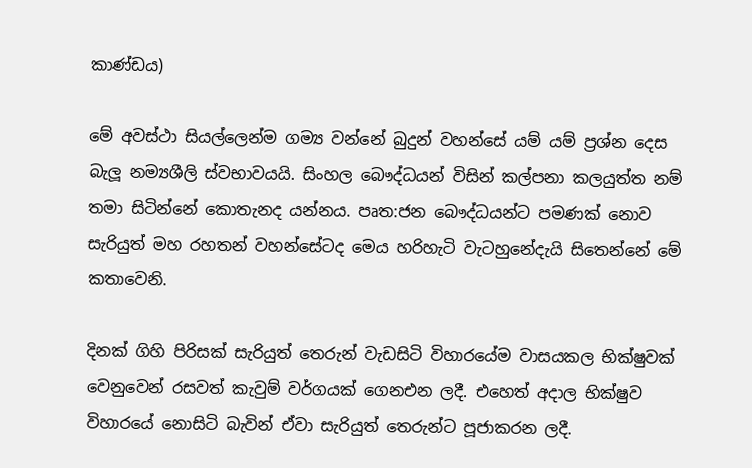කාණ්ඩය)

මේ අවස්ථා සියල්ලෙන්ම ගම්‍ය වන්නේ බුදුන් වහන්සේ යම් යම් ප්‍රශ්න දෙස බැලූ නම්‍යශීලි ස්වභාවයයි. සිංහල බෞද්ධයන් විසින් කල්පනා කලයුත්ත නම් තමා සිටින්නේ කොතැනද යන්නය. පෘත:ජන බෞද්ධයන්ට පමණක් නොව සැරියුත් මහ රහතන් වහන්සේටද මෙය හරිහැටි වැටහුනේදැයි සිතෙන්නේ මේ කතාවෙනි.

දිනක් ගිහි පිරිසක් සැරියුත් තෙරුන් වැඩසිටි විහාරයේම වාසයකල භික්ෂුවක් වෙනුවෙන් රසවත් කැවුම් වර්ගයක් ගෙනඑන ලදී. එහෙත් අදාල භික්ෂුව විහාරයේ නොසිටි බැවින් ඒවා සැරියුත් තෙරුන්ට පූජාකරන ලදී.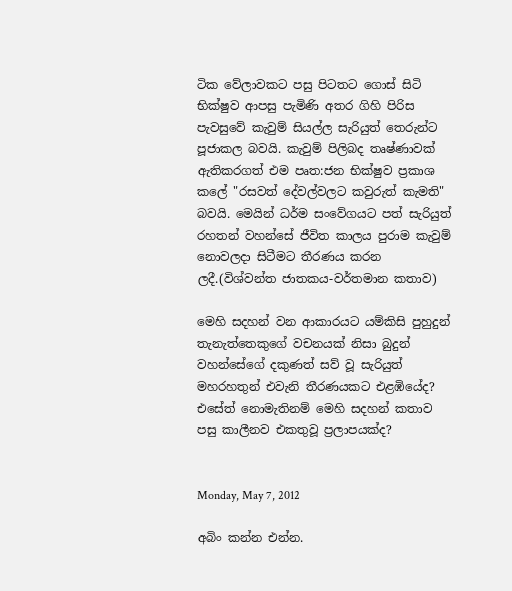ටික වේලාවකට පසු පිටතට ගොස් සිටි භික්ෂුව ආපසු පැමිණි අතර ගිහි පිරිස පැවසුවේ කැවුම් සියල්ල සැරියුත් තෙරුන්ට පූජාකල බවයි. කැවුම් පිලිබද තෘෂ්ණාවක් ඇතිකරගත් එම පෘත:ජන භික්ෂුව ප්‍රකාශ කලේ "රසවත් දේවල්වලට කවුරුත් කැමති" බවයි. මෙයින් ධර්ම සංවේගයට පත් සැරියුත් රහතන් වහන්සේ ජීවිත කාලය පුරාම කැවුම් නොවලදා සිටීමට තීරණය කරන ලදී.(විශ්වන්ත ජාතකය-වර්තමාන කතාව)

මෙහි සදහන් වන ආකාරයට යම්කිසි පුහුදුන් තැනැත්තෙකුගේ වචනයක් නිසා බුදුන් වහන්සේගේ දකුණත් සව් වූ සැරියුත් මහරහතුන් එවැනි තීරණයකට එළඹියේද? එසේත් නොමැතිනම් මෙහි සදහන් කතාව පසු කාලීනව එකතුවූ ප්‍රලාපයක්ද?


Monday, May 7, 2012

අබිං කන්න එන්න.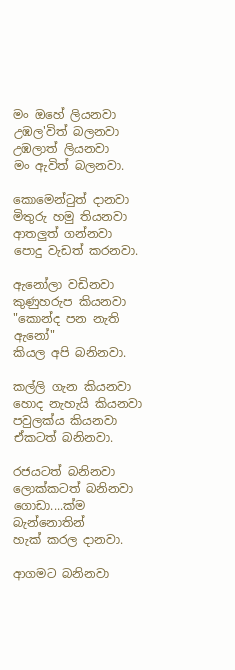මං ඔහේ ලියනවා
උඹල'විත් බලනවා
උඹලාත් ලියනවා
මං ඇවිත් බලනවා.

කොමෙන්ටුත් දානවා‍
මිතුරු හමු තියනවා
ආතලුත් ගන්නවා
පොදු වැඩත් කරනවා.

ඇනෝලා වඩිනවා
කුණුහරුප කියනවා
"කොන්ද පන නැති ඇනෝ"
කියල අපි බනිනවා.

කල්ලි ගැන කියනවා
හොද නැහැයි කියනවා
පවුලක්ය කියනවා
ඒකටත් බනිනවා.

රජයටත් බනිනවා
ලොක්කටත් බනිනවා
ගොඩා....ක්ම බැන්නොතින්
හැක් කරල දානවා.

ආගමට බනිනවා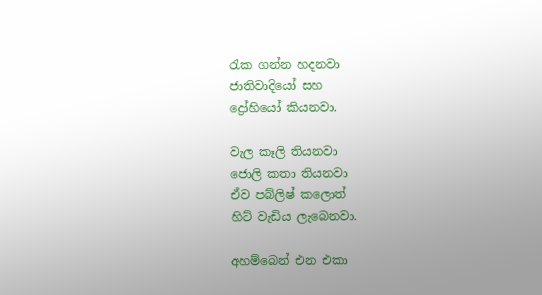රැක ගන්න හදනවා
ජාතිවාදියෝ සහ
ද්‍රෝහියෝ කියනවා.

වැල කෑලි තියනවා
ජොලි කතා තියනවා
ඒව පබ්ලිෂ් කලොත්
හිට් වැඩිය ලැබෙනවා.

අහම්බෙන් එන එකා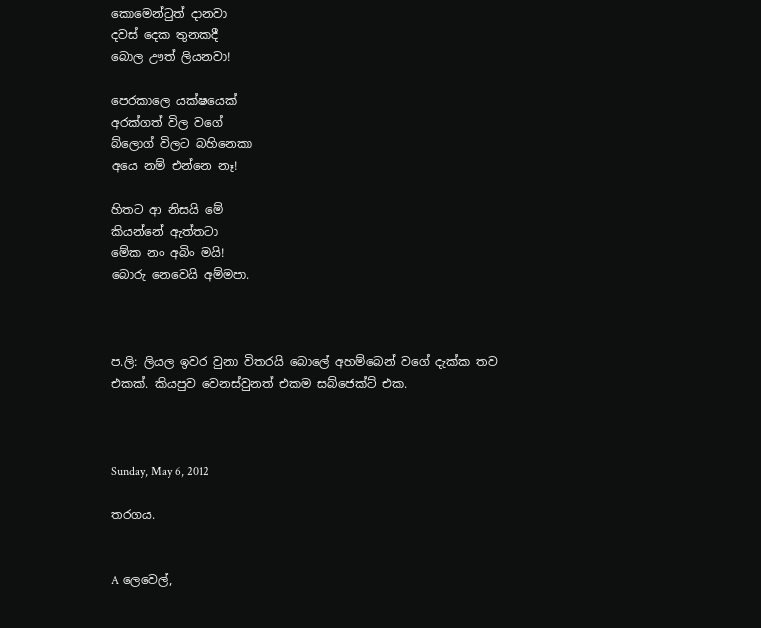කොමෙන්ටුත් දානවා
දවස් දෙක තුනකදී
බොල ඌත් ලියනවා!

පෙරකාලෙ යක්ෂයෙක්
අරක්ගත් විල වගේ
බ්ලොග් විලට බහිනෙකා
අයෙ නම් එන්නෙ නෑ!

හිතට ආ නිසයි මේ
කියන්නේ ඇත්තටා
මේක නං අබිං මයි!
බොරු නෙවෙයි අම්මපා.



ප.ලි: ලියල ඉවර වුනා විතරයි බොලේ අහම්බෙන් වගේ දැක්ක තව එකක්. කියපුව වෙනස්වුනත් එකම සබ්ජෙක්ට් එක.



Sunday, May 6, 2012

තරගය.


A ලෙවෙල්,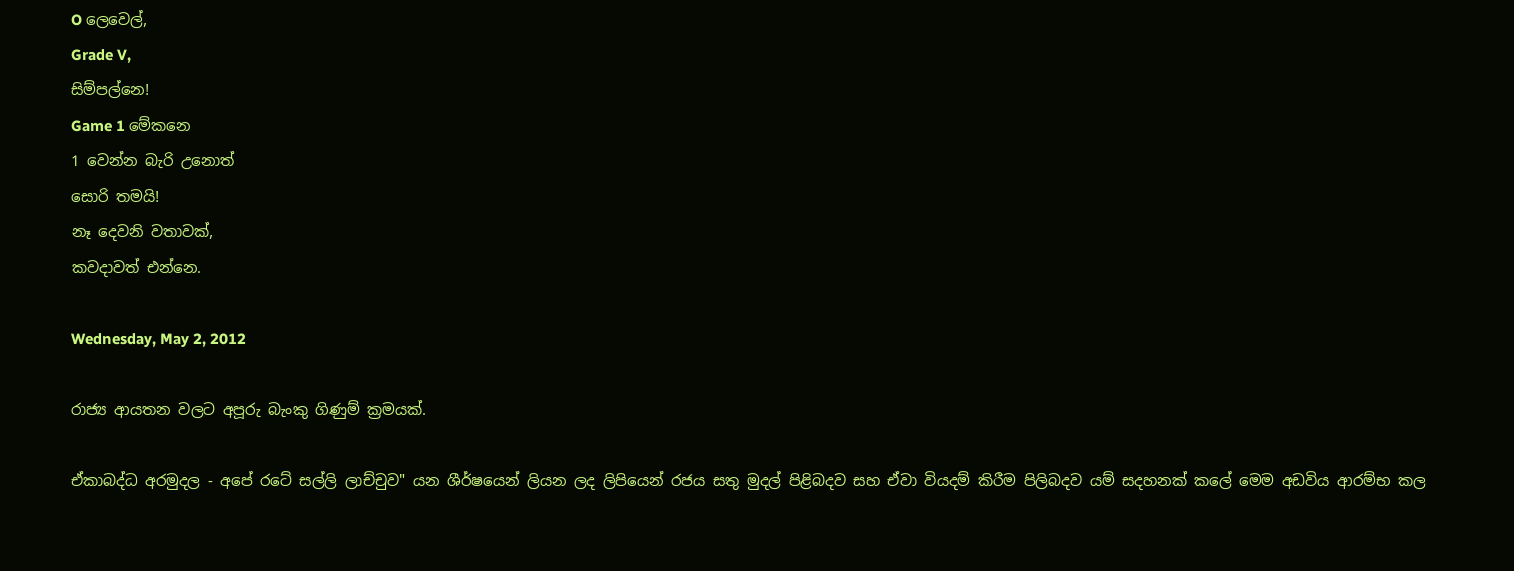O ලෙවෙල්,
Grade V,
සිම්පල්නෙ!
Game 1 මේකනෙ
1 වෙන්න බැරි උනොත්
සොරි තමයි!
නෑ දෙවනි වතාවක්,
කවදාවත් එන්නෙ.

Wednesday, May 2, 2012

රාජ්‍ය ආයතන වලට අපූරු බැංකු ගිණුම් ක්‍රමයක්.

ඒකාබද්ධ අරමුදල - අපේ රටේ සල්ලි ලාච්චුව" යන ශීර්ෂයෙන් ලියන ලද ලිපියෙන් රජය සතු මුදල් පිළිබදව සහ ඒවා වියදම් කිරීම පිලිබදව යම් සදහනක් කලේ මෙම අඩවිය ආරම්භ කල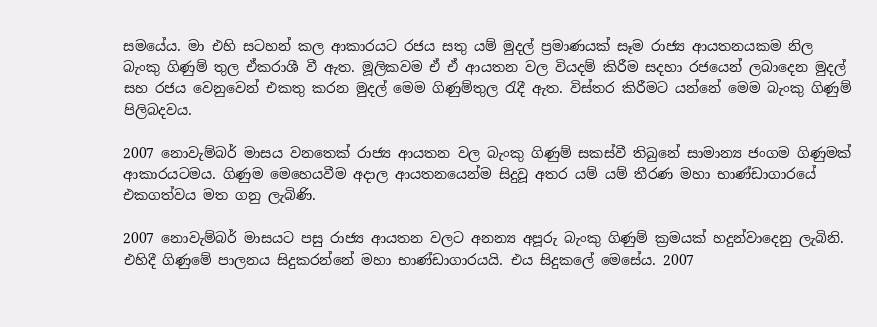සමයේය. මා එහි සටහන් කල ආකාරයට රජය සතු යම් මුදල් ප්‍රමාණයක් සෑම රාජ්‍ය ආයතනයකම නිල බැංකු ගිණුම් තුල ඒකරාශී වී ඇත. මූලිකවම ඒ ඒ ආයතන වල වියදම් කිරීම සදහා රජයෙන් ලබාදෙන මුදල් සහ රජය වෙනුවෙන් එකතු කරන මුදල් මෙම ගිණුම්තුල රැදී ඇත. විස්තර කිරීමට යන්නේ මෙම බැංකු ගිණුම් පිලිබදවය.

2007 නොවැම්බර් මාසය වනතෙක් රාජ්‍ය ආයතන වල බැංකු ගිණුම් සකස්වී තිබුනේ සාමාන්‍ය ජංගම ගිණුමක් ආකාරයටමය. ගිණුම මෙහෙයවීම අදාල ආයතනයෙන්ම සිදුවූ අතර යම් යම් තීරණ මහා භාණ්ඩාගාරයේ එකගත්වය මත ගනු ලැබිණි.

2007 නොවැම්බර් මාසයට පසු රාජ්‍ය ආයතන වලට අනන්‍ය අපූරු බැංකු ගිණුම් ක්‍රමයක් හදුන්වාදෙනු ලැබිනි. එහිදී ගිණුමේ පාලනය සිදුකරන්නේ මහා භාණ්ඩාගාරයයි. එය සිදුකලේ මෙසේය. 2007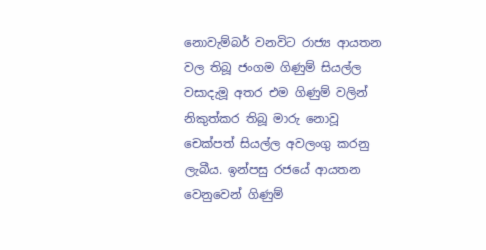නොවැම්බර් වනවිට ‍රාජ්‍ය ආයතන වල තිබූ ජංගම ගිණුම් සියල්ල වසාදැමූ අතර එම ගිණුම් වලින් නිකුත්කර තිබූ මාරු නොවූ චෙක්පත් සියල්ල අවලංගු කරනු ලැබීය. ඉන්පසු රජයේ ආයතන වෙනුවෙන් ගිණුම්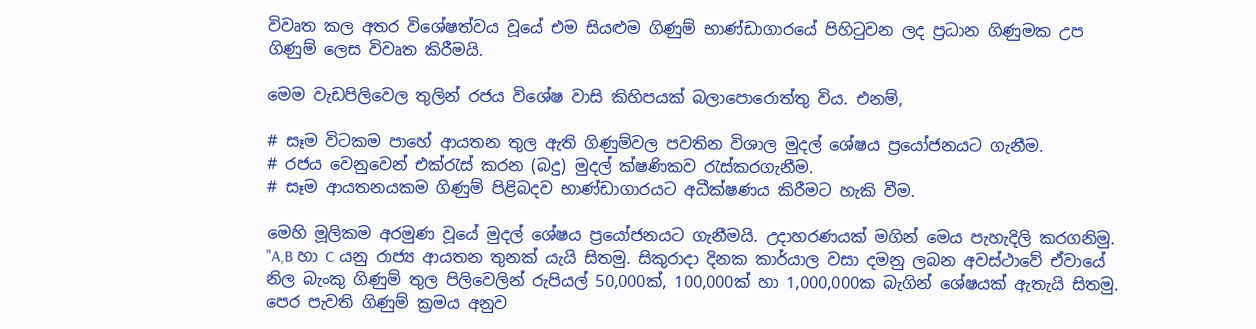විවෘත කල අතර විශේෂත්වය වූයේ එම සියළුම ගිණුම් භාණ්ඩාගාරයේ පිහිටුවන ලද ප්‍රධාන ගිණුමක උප ගිණුම් ලෙස විවෘත කිරීමයි.

මෙම වැඩපිලිවෙල තුලින් රජය විශේෂ වාසි කිහිපයක් බලාපොරොත්තු විය. එනම්,

# සෑම විටකම පාහේ ආයතන තුල ඇති ගිණුම්වල පවතින විශාල මුදල් ශේෂය ප්‍රයෝජනයට ගැනීම.
# රජය වෙනුවෙන් එක්රැස් කරන (බදු) මුදල් ක්ෂණිකව රැස්කරගැනීම.
# සෑම ආයතනයකම ගිණුම් පිළිබදව භාණ්ඩාගාරයට අධීක්ෂණය කිරීමට හැකි වීම.

මෙහි මූලිකම අරමුණ වූයේ මුදල් ශේෂය ප්‍රයෝජනයට ගැනීමයි. උදාහරණයක් මගින් මෙය පැහැදිලි කරගනිමු.
"A,B හා C යනු රාජ්‍ය ආයතන තුනක් යැයි සිතමු. සිකුරාදා දිනක කාර්යාල වසා දමනු ලබන අවස්ථාවේ ඒවායේ නිල බැංකු ගිණුම් තුල පිලිවෙලින් රුපියල් 50,000ක්, 100,000ක් හා 1,000,000ක බැගින් ශේෂයක් ඇතැයි සිතමු. පෙර පැවති ගිණුම් ක්‍රමය අනුව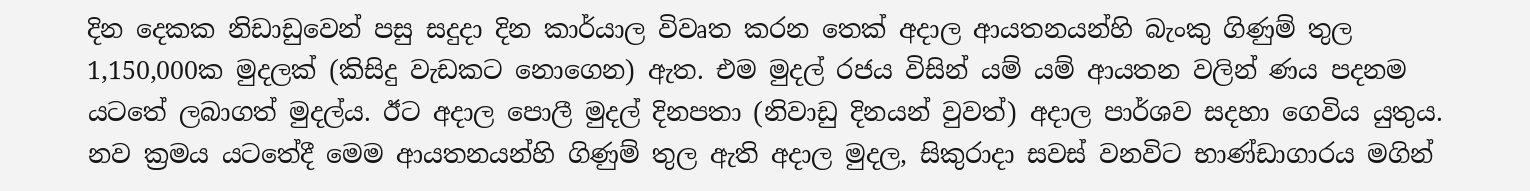දින දෙකක නිඩාඩුවෙන් පසු සදුදා දින කාර්යාල විවෘත කරන තෙක් අදාල ආයතනයන්හි බැංකු ගිණුම් තුල 1,150,000ක මුදලක් (කිසිදු වැඩකට නොගෙන) ඇත. එම මුදල් රජය විසින් යම් යම් ආයතන වලින් ණය පදනම යටතේ ලබාගත් මුදල්ය. ඊට අදාල පොලී මුදල් දිනපතා (නිවාඩු දිනයන් වුවත්) අදාල පාර්ශව සදහා ගෙවිය යුතුය. නව ක්‍රමය යටතේදී මෙම ආයතනයන්හි ගිණුම් තුල ඇති අදාල මුදල, සිකුරාදා සවස් වනවිට භාණ්ඩාගාරය මගින්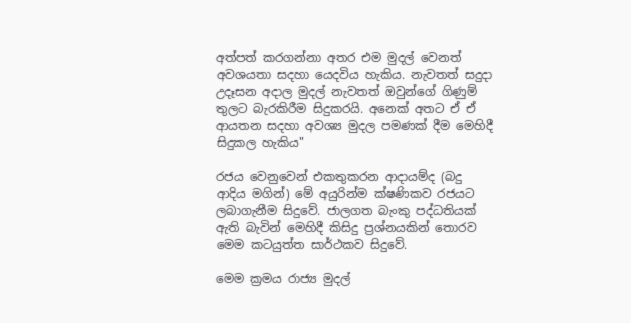අත්පත් කරගන්නා අතර එම මුදල් වෙනත් අවශයතා සදහා යෙදවිය හැකිය. නැවතත් සදුදා උදෑසන අදාල මුදල් නැවතත් ඔවුන්ගේ ගිණුම් තුලට බැරකිරීම සිදුකරයි. අනෙක් අතට ඒ ඒ ආයතන සදහා අවශ්‍ය මුදල පමණක් දීම මෙහිදී සිදුකල හැකිය"

රජය වෙනුවෙන් එකතුකරන ආදායම්ද (බදු ආදිය මගින්) මේ අයුරින්ම ක්ෂණිකව රජයට ලබාගැනීම සිදුවේ. ජාලගත බැංකු පද්ධතියක් ඇති බැවින් මෙහිදී කිසිදු ප්‍රශ්නයකින් තොරව මෙම කටයුත්ත සාර්ථකව සිදුවේ.

මෙම ක්‍රමය රාජ්‍ය මුදල්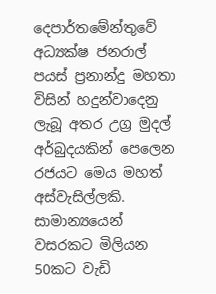දෙපාර්තමේන්තුවේ අධ්‍යක්ෂ ජනරාල් පයස් ප්‍රනාන්දු මහතා විසින් හදුන්වාදෙනු ලැබූ අතර උග්‍ර මුදල් අර්බුදයකින් පෙලෙන රජයට මෙය මහත් අස්වැසිල්ලකි. සාමාන්‍යයෙන් වසරකට මිලියන 50කට වැඩි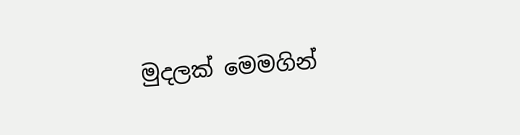මුදලක් මෙමගින්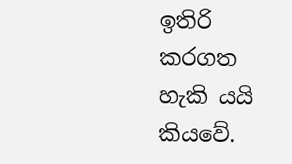ඉතිරි කරගත හැකි යයි කියවේ.